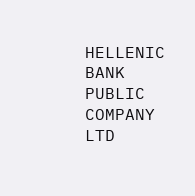HELLENIC BANK PUBLIC COMPANY LTD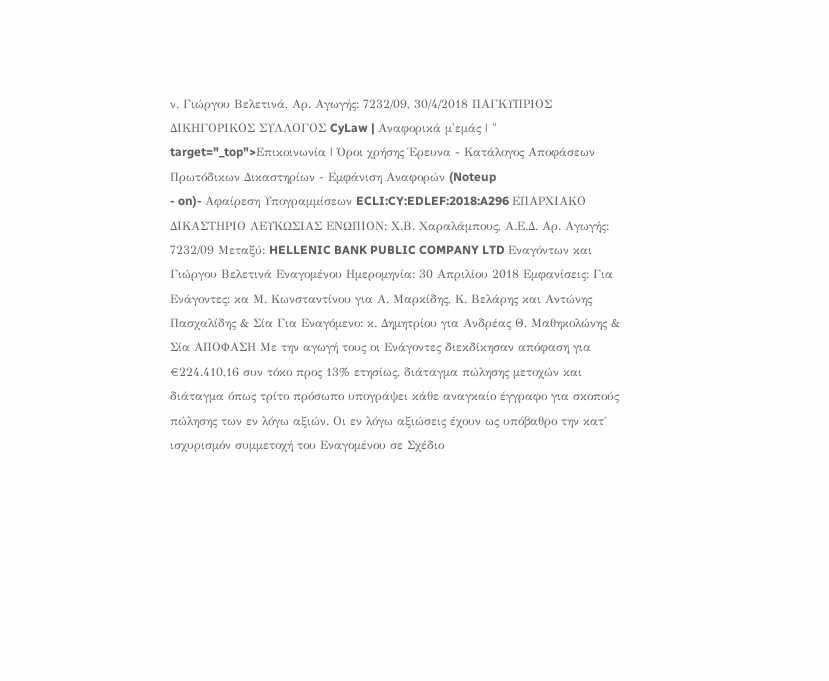ν. Γιώργου Βελετινά, Αρ. Αγωγής: 7232/09, 30/4/2018 ΠΑΓΚΥΠΡΙΟΣ ΔΙΚΗΓΟΡΙΚΟΣ ΣΥΛΛΟΓΟΣ CyLaw | Αναφορικά μ'εμάς | " target="_top">Επικοινωνία | Όροι χρήσης Έρευνα - Κατάλογος Αποφάσεων Πρωτόδικων Δικαστηρίων - Εμφάνιση Αναφορών (Noteup
- on)- Αφαίρεση Υπογραμμίσεων ECLI:CY:EDLEF:2018:A296 ΕΠΑΡΧΙΑΚΟ ΔΙΚΑΣΤΗΡΙΟ ΛΕΥΚΩΣΙΑΣ ΕΝΩΠΙΟΝ: Χ.Β. Χαραλάμπους, Α.Ε.Δ. Αρ. Αγωγής: 7232/09 Μεταξύ: HELLENIC BANK PUBLIC COMPANY LTD Εναγόντων και Γιώργου Βελετινά Εναγομένου Ημερομηνία: 30 Απριλίου 2018 Εμφανίσεις: Για Ενάγοντες: κα Μ. Κωνσταντίνου για Α. Μαρκίδης, Κ. Βελάρης και Αντώνης Πασχαλίδης & Σία Για Εναγόμενο: κ. Δημητρίου για Ανδρέας Θ. Μαθηκολώνης & Σία ΑΠΟΦΑΣΗ Με την αγωγή τους οι Ενάγοντες διεκδίκησαν απόφαση για €224.410,16 συν τόκο προς 13% ετησίως, διάταγμα πώλησης μετοχών και διάταγμα όπως τρίτο πρόσωπο υπογράψει κάθε αναγκαίο έγγραφο για σκοπούς πώλησης των εν λόγω αξιών. Οι εν λόγω αξιώσεις έχουν ως υπόβαθρο την κατ΄ ισχυρισμόν συμμετοχή του Εναγομένου σε Σχέδιο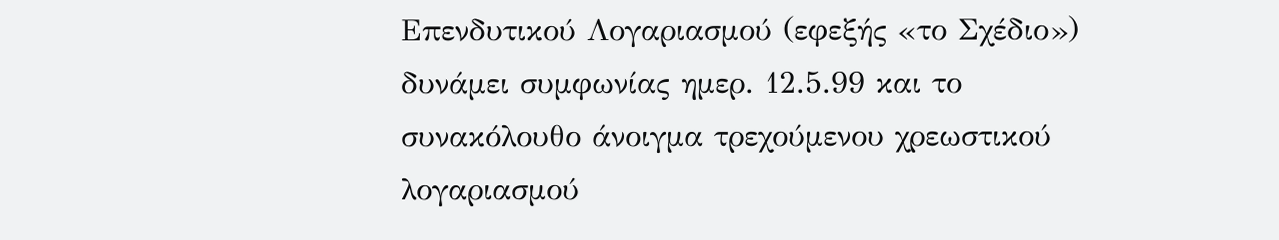Επενδυτικού Λογαριασμού (εφεξής «το Σχέδιο») δυνάμει συμφωνίας ημερ. 12.5.99 και το συνακόλουθο άνοιγμα τρεχούμενου χρεωστικού λογαριασμού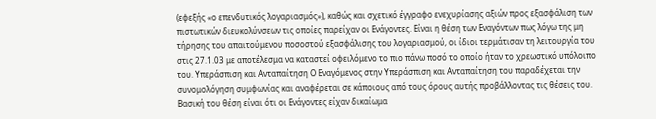(εφεξής «ο επενδυτικός λογαριασμός»), καθώς και σχετικό έγγραφο ενεχυρίασης αξιών προς εξασφάλιση των πιστωτικών διευκολύνσεων τις οποίες παρείχαν οι Ενάγοντες. Είναι η θέση των Εναγόντων πως λόγω της μη τήρησης του απαιτούμενου ποσοστού εξασφάλισης του λογαριασμού, οι ίδιοι τερμάτισαν τη λειτουργία του στις 27.1.03 με αποτέλεσμα να καταστεί οφειλόμενο το πιο πάνω ποσό το οποίο ήταν το χρεωστικό υπόλοιπο του. Υπεράσπιση και Ανταπαίτηση Ο Εναγόμενος στην Υπεράσπιση και Ανταπαίτηση του παραδέχεται την συνομολόγηση συμφωνίας και αναφέρεται σε κάποιους από τους όρους αυτής προβάλλοντας τις θέσεις του. Βασική του θέση είναι ότι οι Ενάγοντες είχαν δικαίωμα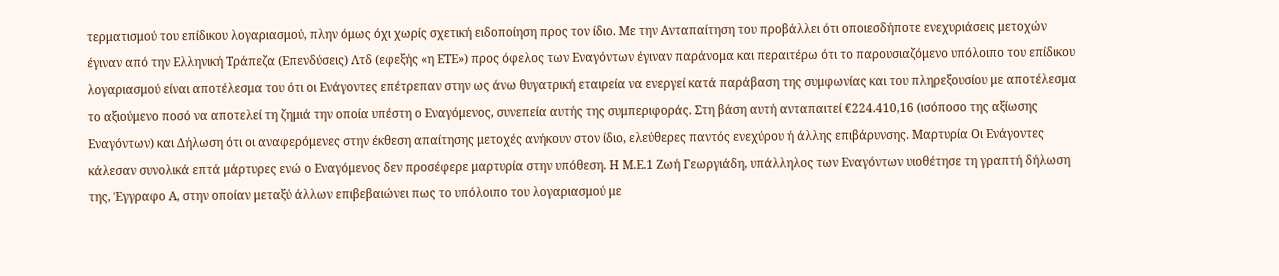τερματισμού του επίδικου λογαριασμού, πλην όμως όχι χωρίς σχετική ειδοποίηση προς τον ίδιο. Με την Ανταπαίτηση του προβάλλει ότι οποιεσδήποτε ενεχυριάσεις μετοχών έγιναν από την Ελληνική Τράπεζα (Επενδύσεις) Λτδ (εφεξής «η ΕΤΕ») προς όφελος των Εναγόντων έγιναν παράνομα και περαιτέρω ότι το παρουσιαζόμενο υπόλοιπο του επίδικου λογαριασμού είναι αποτέλεσμα του ότι οι Ενάγοντες επέτρεπαν στην ως άνω θυγατρική εταιρεία να ενεργεί κατά παράβαση της συμφωνίας και του πληρεξουσίου με αποτέλεσμα το αξιούμενο ποσό να αποτελεί τη ζημιά την οποία υπέστη ο Εναγόμενος, συνεπεία αυτής της συμπεριφοράς. Στη βάση αυτή ανταπαιτεί €224.410,16 (ισόποσο της αξίωσης Εναγόντων) και Δήλωση ότι οι αναφερόμενες στην έκθεση απαίτησης μετοχές ανήκουν στον ίδιο, ελεύθερες παντός ενεχύρου ή άλλης επιβάρυνσης. Μαρτυρία Οι Ενάγοντες κάλεσαν συνολικά επτά μάρτυρες ενώ ο Εναγόμενος δεν προσέφερε μαρτυρία στην υπόθεση. Η Μ.Ε.1 Ζωή Γεωργιάδη, υπάλληλος των Εναγόντων υιοθέτησε τη γραπτή δήλωση της, Έγγραφο Α, στην οποίαν μεταξύ άλλων επιβεβαιώνει πως το υπόλοιπο του λογαριασμού με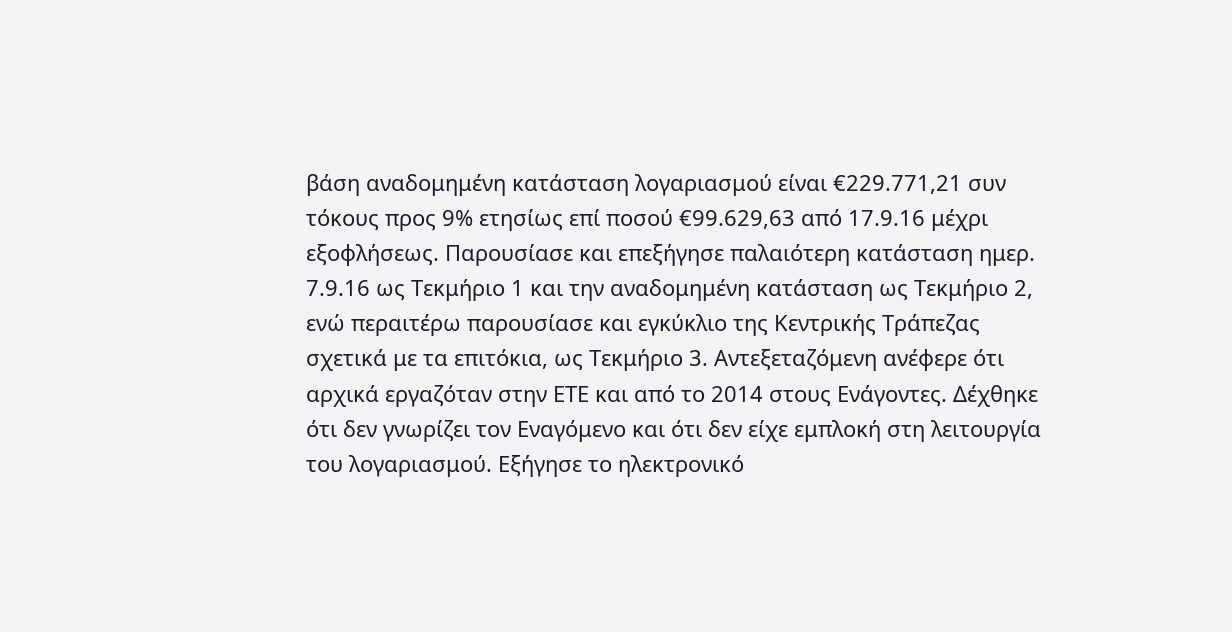βάση αναδομημένη κατάσταση λογαριασμού είναι €229.771,21 συν τόκους προς 9% ετησίως επί ποσού €99.629,63 από 17.9.16 μέχρι εξοφλήσεως. Παρουσίασε και επεξήγησε παλαιότερη κατάσταση ημερ. 7.9.16 ως Τεκμήριο 1 και την αναδομημένη κατάσταση ως Τεκμήριο 2, ενώ περαιτέρω παρουσίασε και εγκύκλιο της Κεντρικής Τράπεζας σχετικά με τα επιτόκια, ως Τεκμήριο 3. Αντεξεταζόμενη ανέφερε ότι αρχικά εργαζόταν στην ΕΤΕ και από το 2014 στους Ενάγοντες. Δέχθηκε ότι δεν γνωρίζει τον Εναγόμενο και ότι δεν είχε εμπλοκή στη λειτουργία του λογαριασμού. Εξήγησε το ηλεκτρονικό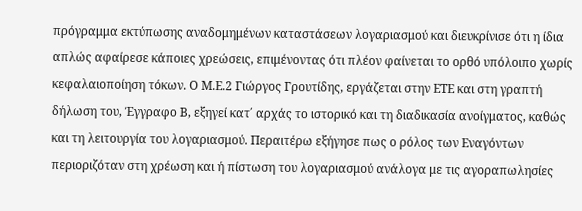πρόγραμμα εκτύπωσης αναδομημένων καταστάσεων λογαριασμού και διευκρίνισε ότι η ίδια απλώς αφαίρεσε κάποιες χρεώσεις, επιμένοντας ότι πλέον φαίνεται το ορθό υπόλοιπο χωρίς κεφαλαιοποίηση τόκων. Ο Μ.Ε.2 Γιώργος Γρουτίδης, εργάζεται στην ΕΤΕ και στη γραπτή δήλωση του, Έγγραφο Β, εξηγεί κατ΄ αρχάς το ιστορικό και τη διαδικασία ανοίγματος, καθώς και τη λειτουργία του λογαριασμού. Περαιτέρω εξήγησε πως ο ρόλος των Εναγόντων περιοριζόταν στη χρέωση και ή πίστωση του λογαριασμού ανάλογα με τις αγοραπωλησίες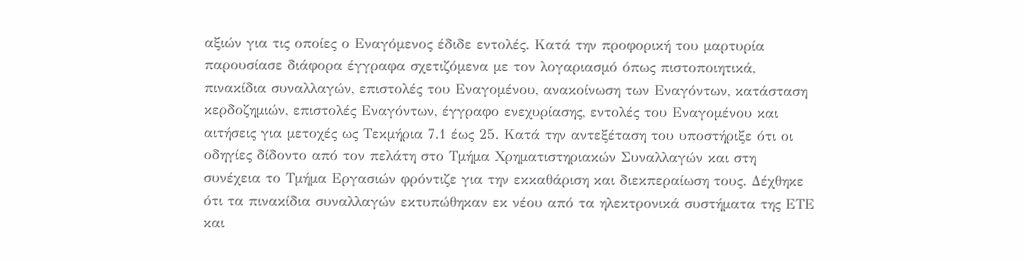αξιών για τις οποίες ο Εναγόμενος έδιδε εντολές. Κατά την προφορική του μαρτυρία παρουσίασε διάφορα έγγραφα σχετιζόμενα με τον λογαριασμό όπως πιστοποιητικά, πινακίδια συναλλαγών, επιστολές του Εναγομένου, ανακοίνωση των Εναγόντων, κατάσταση κερδοζημιών, επιστολές Εναγόντων, έγγραφο ενεχυρίασης, εντολές του Εναγομένου και αιτήσεις για μετοχές ως Τεκμήρια 7.1 έως 25. Κατά την αντεξέταση του υποστήριξε ότι οι οδηγίες δίδοντο από τον πελάτη στο Τμήμα Χρηματιστηριακών Συναλλαγών και στη συνέχεια το Τμήμα Εργασιών φρόντιζε για την εκκαθάριση και διεκπεραίωση τους. Δέχθηκε ότι τα πινακίδια συναλλαγών εκτυπώθηκαν εκ νέου από τα ηλεκτρονικά συστήματα της ΕΤΕ και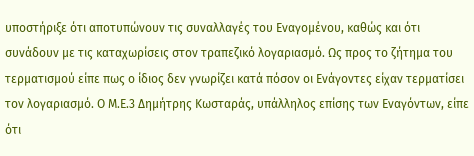υποστήριξε ότι αποτυπώνουν τις συναλλαγές του Εναγομένου, καθώς και ότι συνάδουν με τις καταχωρίσεις στον τραπεζικό λογαριασμό. Ως προς το ζήτημα του τερματισμού είπε πως ο ίδιος δεν γνωρίζει κατά πόσον οι Ενάγοντες είχαν τερματίσει τον λογαριασμό. Ο Μ.Ε.3 Δημήτρης Κωσταράς, υπάλληλος επίσης των Εναγόντων, είπε ότι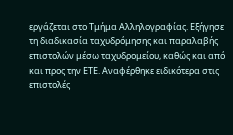εργάζεται στο Τμήμα Αλληλογραφίας. Εξήγησε τη διαδικασία ταχυδρόμησης και παραλαβής επιστολών μέσω ταχυδρομείου, καθώς και από και προς την ΕΤΕ. Αναφέρθηκε ειδικότερα στις επιστολές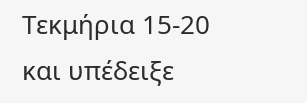Τεκμήρια 15-20 και υπέδειξε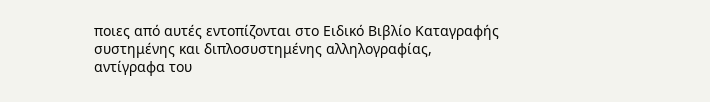ποιες από αυτές εντοπίζονται στο Ειδικό Βιβλίο Καταγραφής συστημένης και διπλοσυστημένης αλληλογραφίας, αντίγραφα του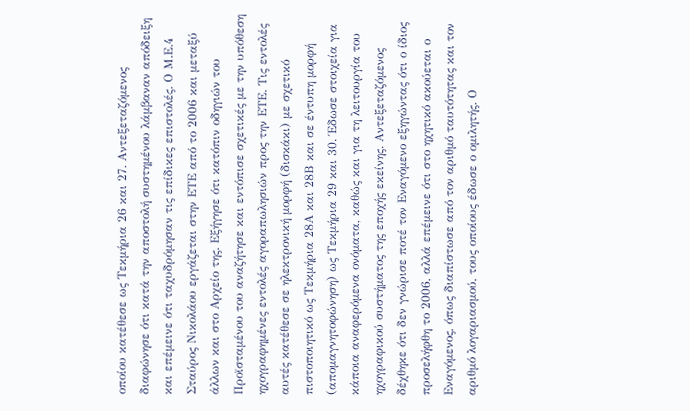οποίου κατέθεσε ως Τεκμήρια 26 και 27. Αντεξεταζόμενος διαφώνησε ότι κατά την αποστολή συστημένου λάμβαναν απόδειξη και επέμεινε ότι ταχυδρόμησαν τις επίδικες επιστολές. Ο Μ.Ε.4 Σταύρος Νικολάου εργάζεται στην ΕΤΕ από το 2006 και μεταξύ άλλων και στο Αρχείο της. Εξήγησε ότι κατόπιν οδηγιών του Προϊσταμένου του αναζήτησε και εντόπισε σχετικές με την υπόθεση ηχογραφημένες εντολές αγοραπωλησιών προς την ΕΤΕ. Τις εντολές αυτές κατέθεσε σε ηλεκτρονική μορφή (δισκάκι) με σχετικό πιστοποιητικό ως Τεκμήρια 28Α και 28Β και σε έντυπη μορφή (απομαγνητοφώνηση) ως Τεκμήρια 29 και 30. Έδωσε στοιχεία για κάποια αναφερόμενα ονόματα, καθώς και για τη λειτουργία του ηχογραφικού συστήματος της εποχής εκείνης. Αντεξεταζόμενος δέχθηκε ότι δεν γνώρισε ποτέ τον Εναγόμενο εξηγώντας ότι ο ίδιος προσελήφθη το 2006, αλλά επέμεινε ότι στο ηχητικό ακούεται ο Εναγόμενος, όπως διαπίστωσε από τον αριθμό ταυτότητας και τον αριθμό λογαριασμού, τους οποίους έδωσε ο ομιλητής. Ο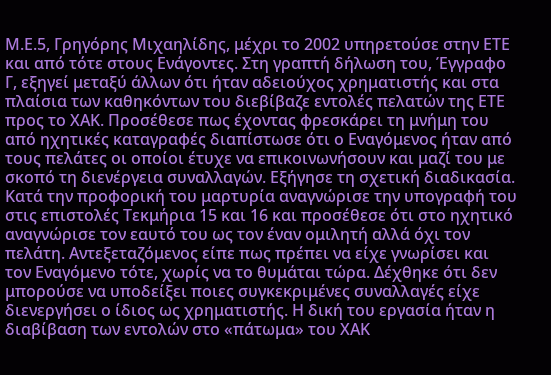Μ.Ε.5, Γρηγόρης Μιχαηλίδης, μέχρι το 2002 υπηρετούσε στην ΕΤΕ και από τότε στους Ενάγοντες. Στη γραπτή δήλωση του, Έγγραφο Γ, εξηγεί μεταξύ άλλων ότι ήταν αδειούχος χρηματιστής και στα πλαίσια των καθηκόντων του διεβίβαζε εντολές πελατών της ΕΤΕ προς το ΧΑΚ. Προσέθεσε πως έχοντας φρεσκάρει τη μνήμη του από ηχητικές καταγραφές διαπίστωσε ότι ο Εναγόμενος ήταν από τους πελάτες οι οποίοι έτυχε να επικοινωνήσουν και μαζί του με σκοπό τη διενέργεια συναλλαγών. Εξήγησε τη σχετική διαδικασία. Κατά την προφορική του μαρτυρία αναγνώρισε την υπογραφή του στις επιστολές Τεκμήρια 15 και 16 και προσέθεσε ότι στο ηχητικό αναγνώρισε τον εαυτό του ως τον έναν ομιλητή αλλά όχι τον πελάτη. Αντεξεταζόμενος είπε πως πρέπει να είχε γνωρίσει και τον Εναγόμενο τότε, χωρίς να το θυμάται τώρα. Δέχθηκε ότι δεν μπορούσε να υποδείξει ποιες συγκεκριμένες συναλλαγές είχε διενεργήσει ο ίδιος ως χρηματιστής. Η δική του εργασία ήταν η διαβίβαση των εντολών στο «πάτωμα» του ΧΑΚ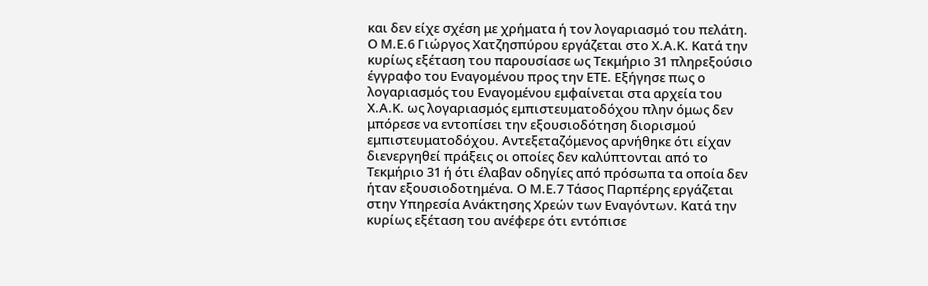και δεν είχε σχέση με χρήματα ή τον λογαριασμό του πελάτη. Ο Μ.Ε.6 Γιώργος Χατζησπύρου εργάζεται στο Χ.Α.Κ. Κατά την κυρίως εξέταση του παρουσίασε ως Τεκμήριο 31 πληρεξούσιο έγγραφο του Εναγομένου προς την ΕΤΕ. Εξήγησε πως ο λογαριασμός του Εναγομένου εμφαίνεται στα αρχεία του Χ.Α.Κ. ως λογαριασμός εμπιστευματοδόχου πλην όμως δεν μπόρεσε να εντοπίσει την εξουσιοδότηση διορισμού εμπιστευματοδόχου. Αντεξεταζόμενος αρνήθηκε ότι είχαν διενεργηθεί πράξεις οι οποίες δεν καλύπτονται από το Τεκμήριο 31 ή ότι έλαβαν οδηγίες από πρόσωπα τα οποία δεν ήταν εξουσιοδοτημένα. Ο Μ.Ε.7 Τάσος Παρπέρης εργάζεται στην Υπηρεσία Ανάκτησης Χρεών των Εναγόντων. Κατά την κυρίως εξέταση του ανέφερε ότι εντόπισε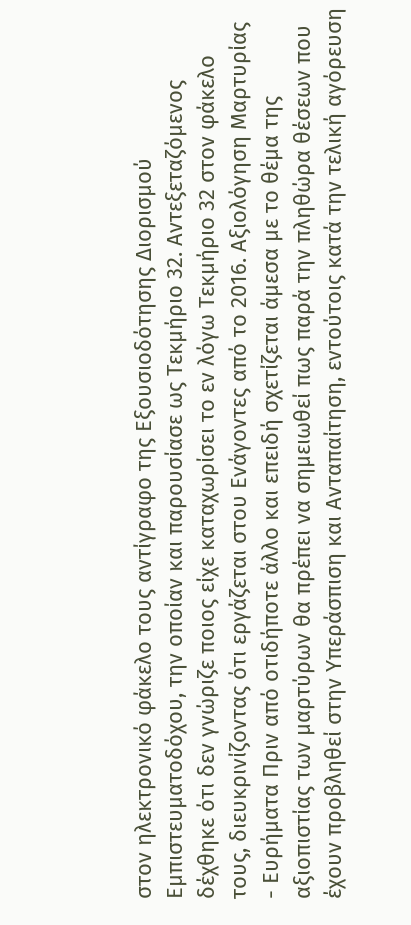στον ηλεκτρονικό φάκελο τους αντίγραφο της Εξουσιοδότησης Διορισμού Εμπιστευματοδόχου, την οποίαν και παρουσίασε ως Τεκμήριο 32. Αντεξεταζόμενος δέχθηκε ότι δεν γνώριζε ποιος είχε καταχωρίσει το εν λόγω Τεκμήριο 32 στον φάκελο τους, διευκρινίζοντας ότι εργάζεται στου Ενάγοντες από το 2016. Αξιολόγηση Μαρτυρίας - Ευρήματα Πριν από οτιδήποτε άλλο και επειδή σχετίζεται άμεσα με το θέμα της αξιοπιστίας των μαρτύρων θα πρέπει να σημειωθεί πως παρά την πληθώρα θέσεων που έχουν προβληθεί στην Υπεράσπιση και Ανταπαίτηση, εντούτοις κατά την τελική αγόρευση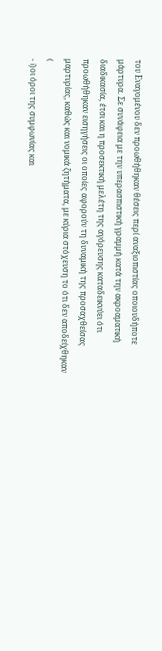του Εναγομένου δεν προωθήθηκαν θέσεις περί αναξιοπιστίας οποιουδήποτε μάρτυρα. Σε συνάφεια με την υπερασπιστική γραμμή κατά την ακροαματική διαδικασία, έτσι και η προσεκτική μελέτη της αγόρευσης καταδεικνύει ότι προωθήθηκαν εισηγήσεις οι οποίες αφορούν τη δυναμική της προσαχθείσας μαρτυρίας, καθώς και νομικά ζητήματα, με κύρια στόχευση το ότι δεν αποδείχθηκαν (
- i)οι όροι της συμφωνίας και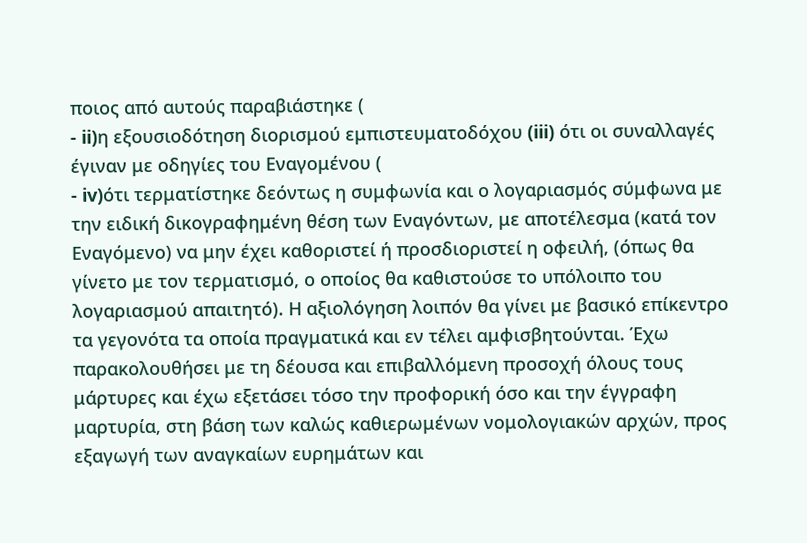ποιος από αυτούς παραβιάστηκε (
- ii)η εξουσιοδότηση διορισμού εμπιστευματοδόχου (iii) ότι οι συναλλαγές έγιναν με οδηγίες του Εναγομένου (
- iv)ότι τερματίστηκε δεόντως η συμφωνία και ο λογαριασμός σύμφωνα με την ειδική δικογραφημένη θέση των Εναγόντων, με αποτέλεσμα (κατά τον Εναγόμενο) να μην έχει καθοριστεί ή προσδιοριστεί η οφειλή, (όπως θα γίνετο με τον τερματισμό, ο οποίος θα καθιστούσε το υπόλοιπο του λογαριασμού απαιτητό). Η αξιολόγηση λοιπόν θα γίνει με βασικό επίκεντρο τα γεγονότα τα οποία πραγματικά και εν τέλει αμφισβητούνται. Έχω παρακολουθήσει με τη δέουσα και επιβαλλόμενη προσοχή όλους τους μάρτυρες και έχω εξετάσει τόσο την προφορική όσο και την έγγραφη μαρτυρία, στη βάση των καλώς καθιερωμένων νομολογιακών αρχών, προς εξαγωγή των αναγκαίων ευρημάτων και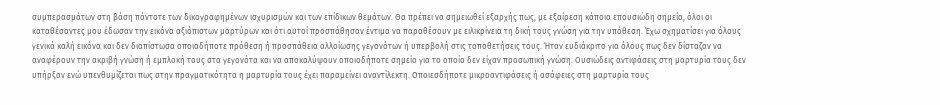συμπερασμάτων στη βάση πάντοτε των δικογραφημένων ισχυρισμών και των επίδικων θεμάτων. Θα πρέπει να σημειωθεί εξαρχής πως, με εξαίρεση κάποια επουσιώδη σημεία, όλοι οι καταθέσαντες μου έδωσαν την εικόνα αξιόπιστων μαρτύρων και ότι αυτοί προσπάθησαν έντιμα να παραθέσουν με ειλικρίνεια τη δική τους γνώση για την υπόθεση. Έχω σχηματίσει για όλους γενικά καλή εικόνα και δεν διαπίστωσα οποιαδήποτε πρόθεση ή προσπάθεια αλλοίωσης γεγονότων ή υπερβολή στις τοποθετήσεις τους. Ήταν ευδιάκριτο για όλους πως δεν δίσταζαν να αναφέρουν την ακριβή γνώση ή εμπλοκή τους στα γεγονότα και να αποκαλύψουν οποιοδήποτε σημείο για το οποίο δεν είχαν προσωπική γνώση. Ουσιώδεις αντιφάσεις στη μαρτυρία τους δεν υπήρξαν ενώ υπενθυμίζεται πως στην πραγματικότητα η μαρτυρία τους έχει παραμείνει αναντίλεκτη. Οποιεσδήποτε μικροαντιφάσεις ή ασάφειες στη μαρτυρία τους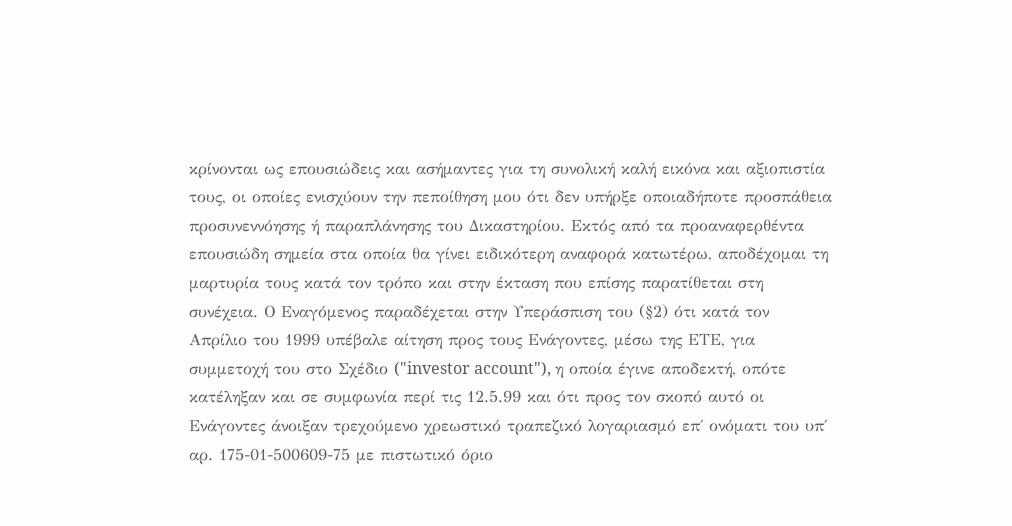κρίνονται ως επουσιώδεις και ασήμαντες για τη συνολική καλή εικόνα και αξιοπιστία τους, οι οποίες ενισχύουν την πεποίθηση μου ότι δεν υπήρξε οποιαδήποτε προσπάθεια προσυνεννόησης ή παραπλάνησης του Δικαστηρίου. Εκτός από τα προαναφερθέντα επουσιώδη σημεία στα οποία θα γίνει ειδικότερη αναφορά κατωτέρω, αποδέχομαι τη μαρτυρία τους κατά τον τρόπο και στην έκταση που επίσης παρατίθεται στη συνέχεια. Ο Εναγόμενος παραδέχεται στην Υπεράσπιση του (§2) ότι κατά τον Απρίλιο του 1999 υπέβαλε αίτηση προς τους Ενάγοντες, μέσω της ΕΤΕ, για συμμετοχή του στο Σχέδιο ("investor account"), η οποία έγινε αποδεκτή, οπότε κατέληξαν και σε συμφωνία περί τις 12.5.99 και ότι προς τον σκοπό αυτό οι Ενάγοντες άνοιξαν τρεχούμενο χρεωστικό τραπεζικό λογαριασμό επ΄ ονόματι του υπ΄ αρ. 175-01-500609-75 με πιστωτικό όριο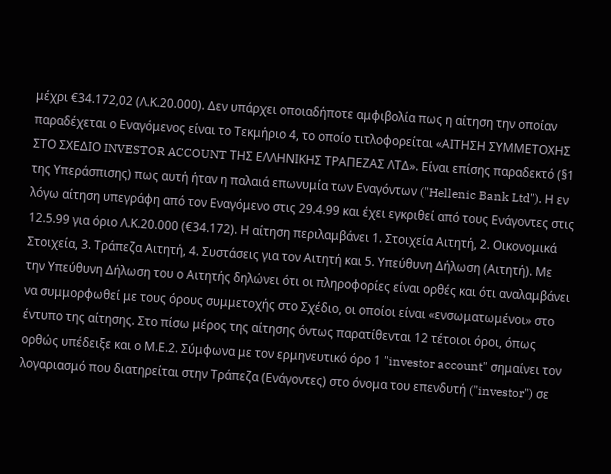μέχρι €34.172,02 (Λ.Κ.20.000). Δεν υπάρχει οποιαδήποτε αμφιβολία πως η αίτηση την οποίαν παραδέχεται ο Εναγόμενος είναι το Τεκμήριο 4, το οποίο τιτλοφορείται «ΑΙΤΗΣΗ ΣΥΜΜΕΤΟΧΗΣ ΣΤΟ ΣΧΕΔΙΟ INVESTOR ACCOUNT ΤΗΣ ΕΛΛΗΝΙΚΗΣ ΤΡΑΠΕΖΑΣ ΛΤΔ». Είναι επίσης παραδεκτό (§1 της Υπεράσπισης) πως αυτή ήταν η παλαιά επωνυμία των Εναγόντων ("Hellenic Bank Ltd"). Η εν λόγω αίτηση υπεγράφη από τον Εναγόμενο στις 29.4.99 και έχει εγκριθεί από τους Ενάγοντες στις 12.5.99 για όριο Λ.Κ.20.000 (€34.172). Η αίτηση περιλαμβάνει 1. Στοιχεία Αιτητή, 2. Οικονομικά Στοιχεία, 3. Τράπεζα Αιτητή, 4. Συστάσεις για τον Αιτητή και 5. Υπεύθυνη Δήλωση (Αιτητή). Με την Υπεύθυνη Δήλωση του ο Αιτητής δηλώνει ότι οι πληροφορίες είναι ορθές και ότι αναλαμβάνει να συμμορφωθεί με τους όρους συμμετοχής στο Σχέδιο, οι οποίοι είναι «ενσωματωμένοι» στο έντυπο της αίτησης. Στο πίσω μέρος της αίτησης όντως παρατίθενται 12 τέτοιοι όροι, όπως ορθώς υπέδειξε και ο Μ.Ε.2. Σύμφωνα με τον ερμηνευτικό όρο 1 "investor account" σημαίνει τον λογαριασμό που διατηρείται στην Τράπεζα (Ενάγοντες) στο όνομα του επενδυτή ("investor") σε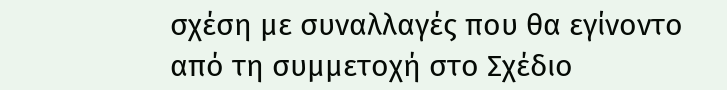σχέση με συναλλαγές που θα εγίνοντο από τη συμμετοχή στο Σχέδιο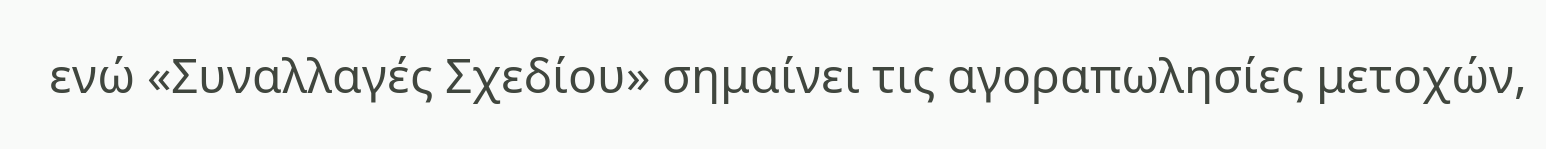ενώ «Συναλλαγές Σχεδίου» σημαίνει τις αγοραπωλησίες μετοχών,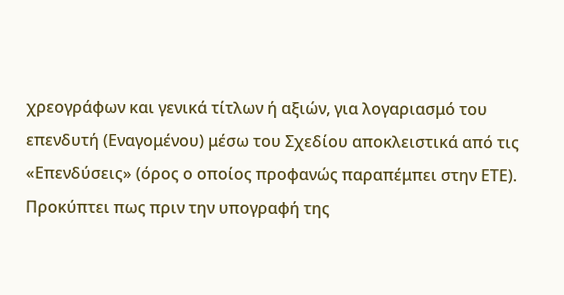χρεογράφων και γενικά τίτλων ή αξιών, για λογαριασμό του επενδυτή (Εναγομένου) μέσω του Σχεδίου αποκλειστικά από τις «Επενδύσεις» (όρος ο οποίος προφανώς παραπέμπει στην ΕΤΕ). Προκύπτει πως πριν την υπογραφή της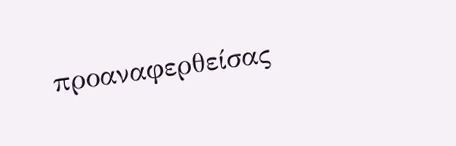προαναφερθείσας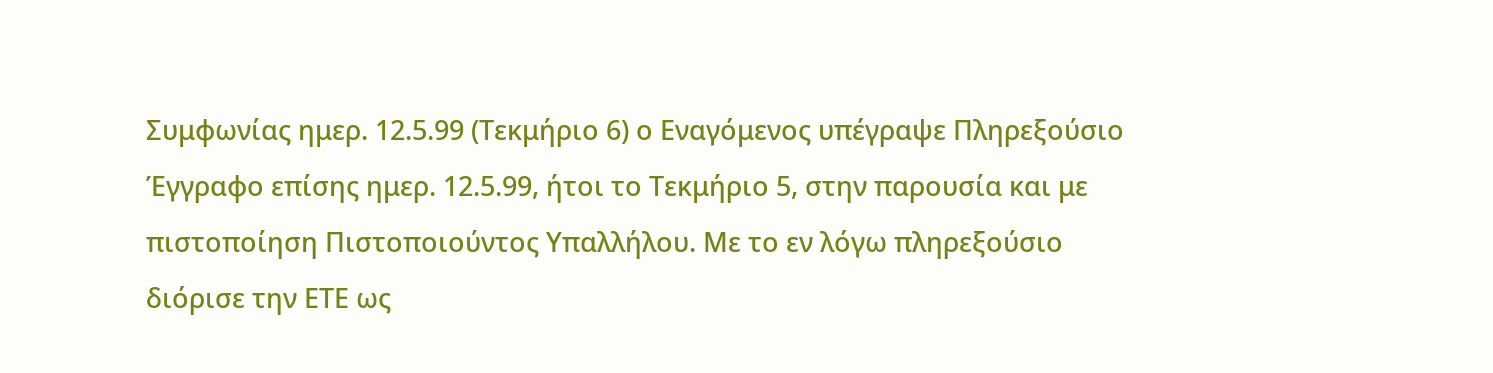Συμφωνίας ημερ. 12.5.99 (Τεκμήριο 6) ο Εναγόμενος υπέγραψε Πληρεξούσιο Έγγραφο επίσης ημερ. 12.5.99, ήτοι το Τεκμήριο 5, στην παρουσία και με πιστοποίηση Πιστοποιούντος Υπαλλήλου. Με το εν λόγω πληρεξούσιο διόρισε την ΕΤΕ ως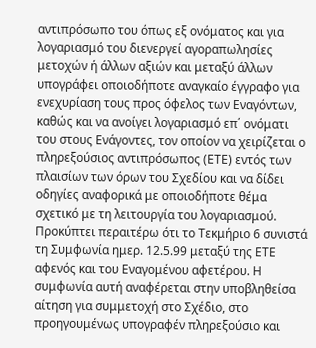αντιπρόσωπο του όπως εξ ονόματος και για λογαριασμό του διενεργεί αγοραπωλησίες μετοχών ή άλλων αξιών και μεταξύ άλλων υπογράφει οποιοδήποτε αναγκαίο έγγραφο για ενεχυρίαση τους προς όφελος των Εναγόντων, καθώς και να ανοίγει λογαριασμό επ΄ ονόματι του στους Ενάγοντες, τον οποίον να χειρίζεται ο πληρεξούσιος αντιπρόσωπος (ΕΤΕ) εντός των πλαισίων των όρων του Σχεδίου και να δίδει οδηγίες αναφορικά με οποιοδήποτε θέμα σχετικό με τη λειτουργία του λογαριασμού. Προκύπτει περαιτέρω ότι το Τεκμήριο 6 συνιστά τη Συμφωνία ημερ. 12.5.99 μεταξύ της ΕΤΕ αφενός και του Εναγομένου αφετέρου. Η συμφωνία αυτή αναφέρεται στην υποβληθείσα αίτηση για συμμετοχή στο Σχέδιο, στο προηγουμένως υπογραφέν πληρεξούσιο και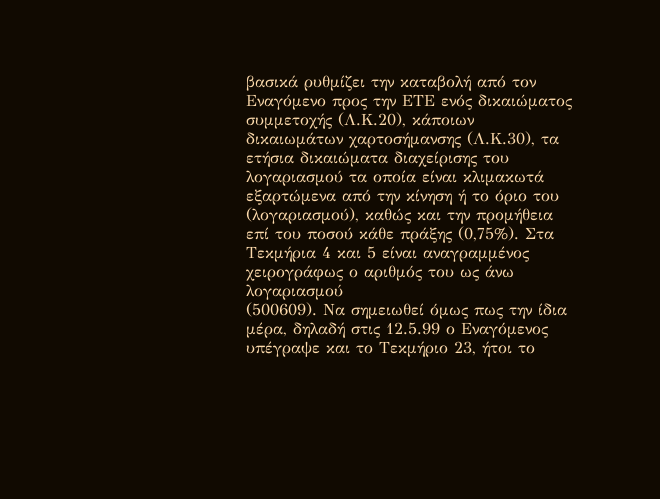βασικά ρυθμίζει την καταβολή από τον Εναγόμενο προς την ΕΤΕ ενός δικαιώματος συμμετοχής (Λ.Κ.20), κάποιων δικαιωμάτων χαρτοσήμανσης (Λ.Κ.30), τα ετήσια δικαιώματα διαχείρισης του λογαριασμού τα οποία είναι κλιμακωτά εξαρτώμενα από την κίνηση ή το όριο του (λογαριασμού), καθώς και την προμήθεια επί του ποσού κάθε πράξης (0,75%). Στα Τεκμήρια 4 και 5 είναι αναγραμμένος χειρογράφως ο αριθμός του ως άνω λογαριασμού
(500609). Να σημειωθεί όμως πως την ίδια μέρα, δηλαδή στις 12.5.99 ο Εναγόμενος υπέγραψε και το Τεκμήριο 23, ήτοι το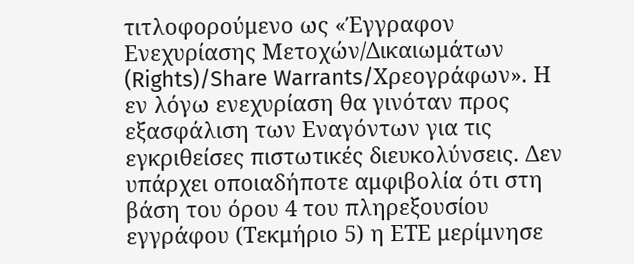τιτλοφορούμενο ως «Έγγραφον Ενεχυρίασης Μετοχών/Δικαιωμάτων (Rights)/Share Warrants/Χρεογράφων». Η εν λόγω ενεχυρίαση θα γινόταν προς εξασφάλιση των Εναγόντων για τις εγκριθείσες πιστωτικές διευκολύνσεις. Δεν υπάρχει οποιαδήποτε αμφιβολία ότι στη βάση του όρου 4 του πληρεξουσίου εγγράφου (Τεκμήριο 5) η ΕΤΕ μερίμνησε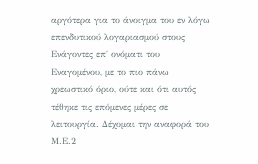αργότερα για το άνοιγμα του εν λόγω επενδυτικού λογαριασμού στους Ενάγοντες επ΄ ονόματι του Εναγομένου, με το πιο πάνω χρεωστικό όριο, ούτε και ότι αυτός τέθηκε τις επόμενες μέρες σε λειτουργία. Δέχομαι την αναφορά του Μ.Ε.2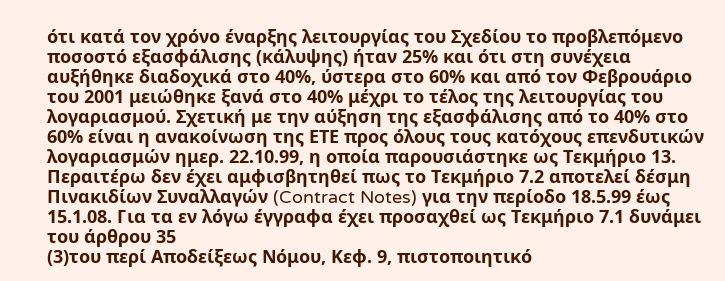ότι κατά τον χρόνο έναρξης λειτουργίας του Σχεδίου το προβλεπόμενο ποσοστό εξασφάλισης (κάλυψης) ήταν 25% και ότι στη συνέχεια αυξήθηκε διαδοχικά στο 40%, ύστερα στο 60% και από τον Φεβρουάριο του 2001 μειώθηκε ξανά στο 40% μέχρι το τέλος της λειτουργίας του λογαριασμού. Σχετική με την αύξηση της εξασφάλισης από το 40% στο 60% είναι η ανακοίνωση της ΕΤΕ προς όλους τους κατόχους επενδυτικών λογαριασμών ημερ. 22.10.99, η οποία παρουσιάστηκε ως Τεκμήριο 13. Περαιτέρω δεν έχει αμφισβητηθεί πως το Τεκμήριο 7.2 αποτελεί δέσμη Πινακιδίων Συναλλαγών (Contract Notes) για την περίοδο 18.5.99 έως 15.1.08. Για τα εν λόγω έγγραφα έχει προσαχθεί ως Τεκμήριο 7.1 δυνάμει του άρθρου 35
(3)του περί Αποδείξεως Νόμου, Κεφ. 9, πιστοποιητικό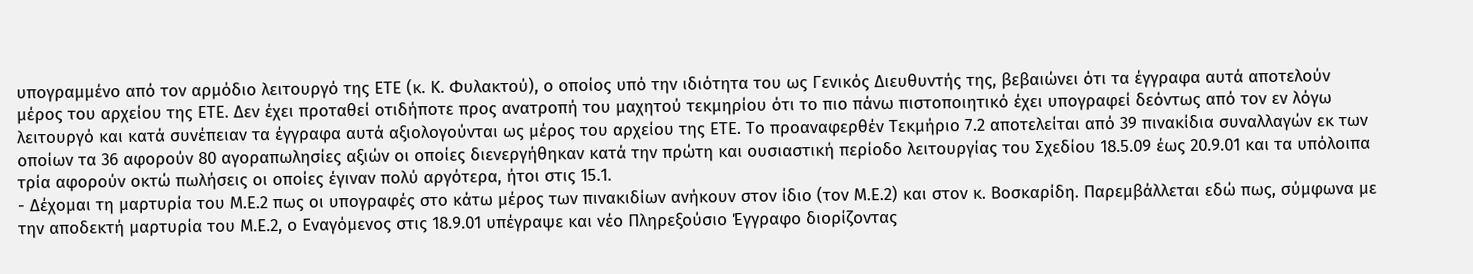υπογραμμένο από τον αρμόδιο λειτουργό της ΕΤΕ (κ. Κ. Φυλακτού), ο οποίος υπό την ιδιότητα του ως Γενικός Διευθυντής της, βεβαιώνει ότι τα έγγραφα αυτά αποτελούν μέρος του αρχείου της ΕΤΕ. Δεν έχει προταθεί οτιδήποτε προς ανατροπή του μαχητού τεκμηρίου ότι το πιο πάνω πιστοποιητικό έχει υπογραφεί δεόντως από τον εν λόγω λειτουργό και κατά συνέπειαν τα έγγραφα αυτά αξιολογούνται ως μέρος του αρχείου της ΕΤΕ. Το προαναφερθέν Τεκμήριο 7.2 αποτελείται από 39 πινακίδια συναλλαγών εκ των οποίων τα 36 αφορούν 80 αγοραπωλησίες αξιών οι οποίες διενεργήθηκαν κατά την πρώτη και ουσιαστική περίοδο λειτουργίας του Σχεδίου 18.5.09 έως 20.9.01 και τα υπόλοιπα τρία αφορούν οκτώ πωλήσεις οι οποίες έγιναν πολύ αργότερα, ήτοι στις 15.1.
- Δέχομαι τη μαρτυρία του Μ.Ε.2 πως οι υπογραφές στο κάτω μέρος των πινακιδίων ανήκουν στον ίδιο (τον Μ.Ε.2) και στον κ. Βοσκαρίδη. Παρεμβάλλεται εδώ πως, σύμφωνα με την αποδεκτή μαρτυρία του Μ.Ε.2, ο Εναγόμενος στις 18.9.01 υπέγραψε και νέο Πληρεξούσιο Έγγραφο διορίζοντας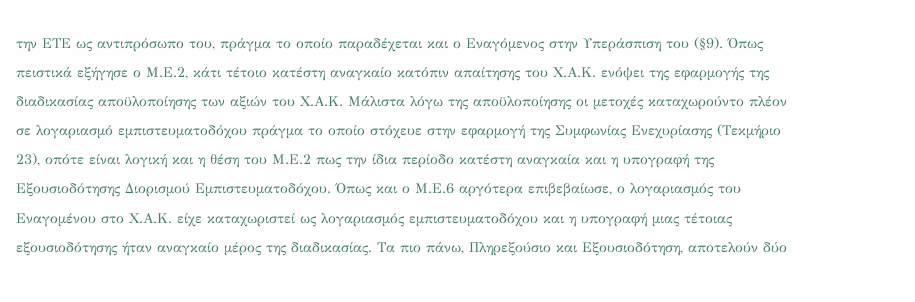την ΕΤΕ ως αντιπρόσωπο του, πράγμα το οποίο παραδέχεται και ο Εναγόμενος στην Υπεράσπιση του (§9). Όπως πειστικά εξήγησε ο Μ.Ε.2, κάτι τέτοιο κατέστη αναγκαίο κατόπιν απαίτησης του Χ.Α.Κ. ενόψει της εφαρμογής της διαδικασίας αποϋλοποίησης των αξιών του Χ.Α.Κ. Μάλιστα λόγω της αποϋλοποίησης οι μετοχές καταχωρούντο πλέον σε λογαριασμό εμπιστευματοδόχου πράγμα το οποίο στόχευε στην εφαρμογή της Συμφωνίας Ενεχυρίασης (Τεκμήριο 23), οπότε είναι λογική και η θέση του Μ.Ε.2 πως την ίδια περίοδο κατέστη αναγκαία και η υπογραφή της Εξουσιοδότησης Διορισμού Εμπιστευματοδόχου. Όπως και ο Μ.Ε.6 αργότερα επιβεβαίωσε, ο λογαριασμός του Εναγομένου στο Χ.Α.Κ. είχε καταχωριστεί ως λογαριασμός εμπιστευματοδόχου και η υπογραφή μιας τέτοιας εξουσιοδότησης ήταν αναγκαίο μέρος της διαδικασίας. Τα πιο πάνω, Πληρεξούσιο και Εξουσιοδότηση, αποτελούν δύο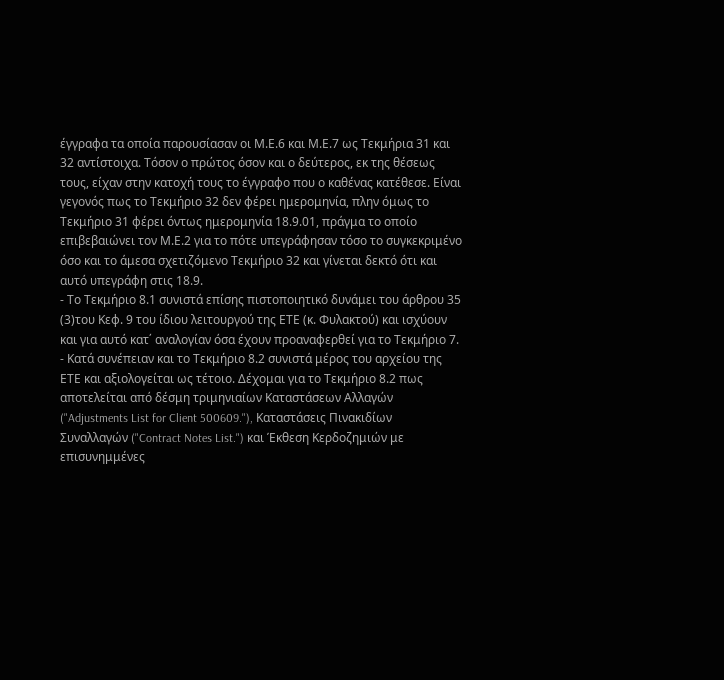έγγραφα τα οποία παρουσίασαν οι Μ.Ε.6 και Μ.Ε.7 ως Τεκμήρια 31 και 32 αντίστοιχα. Τόσον ο πρώτος όσον και ο δεύτερος, εκ της θέσεως τους, είχαν στην κατοχή τους το έγγραφο που ο καθένας κατέθεσε. Είναι γεγονός πως το Τεκμήριο 32 δεν φέρει ημερομηνία, πλην όμως το Τεκμήριο 31 φέρει όντως ημερομηνία 18.9.01, πράγμα το οποίο επιβεβαιώνει τον Μ.Ε.2 για το πότε υπεγράφησαν τόσο το συγκεκριμένο όσο και το άμεσα σχετιζόμενο Τεκμήριο 32 και γίνεται δεκτό ότι και αυτό υπεγράφη στις 18.9.
- Το Τεκμήριο 8.1 συνιστά επίσης πιστοποιητικό δυνάμει του άρθρου 35
(3)του Κεφ. 9 του ίδιου λειτουργού της ΕΤΕ (κ. Φυλακτού) και ισχύουν και για αυτό κατ΄ αναλογίαν όσα έχουν προαναφερθεί για το Τεκμήριο 7.
- Κατά συνέπειαν και το Τεκμήριο 8.2 συνιστά μέρος του αρχείου της ΕΤΕ και αξιολογείται ως τέτοιο. Δέχομαι για το Τεκμήριο 8.2 πως αποτελείται από δέσμη τριμηνιαίων Καταστάσεων Αλλαγών ("Adjustments List for Client 500609."), Καταστάσεις Πινακιδίων Συναλλαγών ("Contract Notes List.") και Έκθεση Κερδοζημιών με επισυνημμένες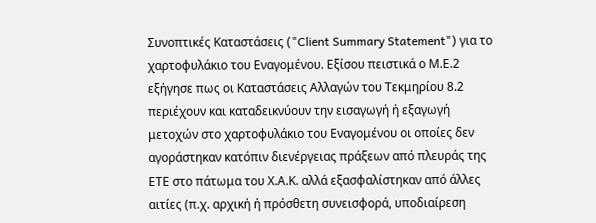Συνοπτικές Καταστάσεις ("Client Summary Statement") για το χαρτοφυλάκιο του Εναγομένου. Εξίσου πειστικά ο Μ.Ε.2 εξήγησε πως οι Καταστάσεις Αλλαγών του Τεκμηρίου 8.2 περιέχουν και καταδεικνύουν την εισαγωγή ή εξαγωγή μετοχών στο χαρτοφυλάκιο του Εναγομένου οι οποίες δεν αγοράστηκαν κατόπιν διενέργειας πράξεων από πλευράς της ΕΤΕ στο πάτωμα του Χ.Α.Κ. αλλά εξασφαλίστηκαν από άλλες αιτίες (π.χ. αρχική ή πρόσθετη συνεισφορά, υποδιαίρεση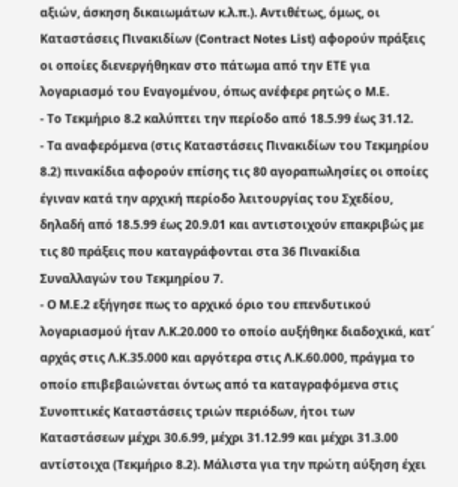αξιών, άσκηση δικαιωμάτων κ.λ.π.). Αντιθέτως, όμως, οι Καταστάσεις Πινακιδίων (Contract Notes List) αφορούν πράξεις οι οποίες διενεργήθηκαν στο πάτωμα από την ΕΤΕ για λογαριασμό του Εναγομένου, όπως ανέφερε ρητώς ο Μ.Ε.
- Το Τεκμήριο 8.2 καλύπτει την περίοδο από 18.5.99 έως 31.12.
- Τα αναφερόμενα (στις Καταστάσεις Πινακιδίων του Τεκμηρίου 8.2) πινακίδια αφορούν επίσης τις 80 αγοραπωλησίες οι οποίες έγιναν κατά την αρχική περίοδο λειτουργίας του Σχεδίου, δηλαδή από 18.5.99 έως 20.9.01 και αντιστοιχούν επακριβώς με τις 80 πράξεις που καταγράφονται στα 36 Πινακίδια Συναλλαγών του Τεκμηρίου 7.
- Ο Μ.Ε.2 εξήγησε πως το αρχικό όριο του επενδυτικού λογαριασμού ήταν Λ.Κ.20.000 το οποίο αυξήθηκε διαδοχικά, κατ΄ αρχάς στις Λ.Κ.35.000 και αργότερα στις Λ.Κ.60.000, πράγμα το οποίο επιβεβαιώνεται όντως από τα καταγραφόμενα στις Συνοπτικές Καταστάσεις τριών περιόδων, ήτοι των Καταστάσεων μέχρι 30.6.99, μέχρι 31.12.99 και μέχρι 31.3.00 αντίστοιχα (Τεκμήριο 8.2). Μάλιστα για την πρώτη αύξηση έχει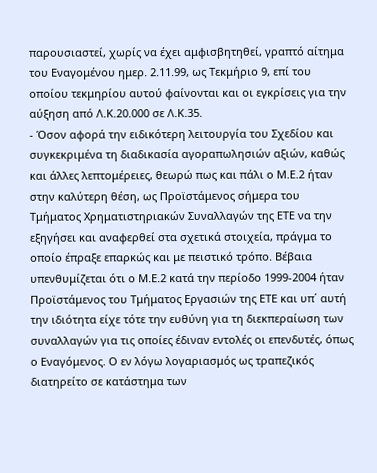παρουσιαστεί, χωρίς να έχει αμφισβητηθεί, γραπτό αίτημα του Εναγομένου ημερ. 2.11.99, ως Τεκμήριο 9, επί του οποίου τεκμηρίου αυτού φαίνονται και οι εγκρίσεις για την αύξηση από Λ.Κ.20.000 σε Λ.Κ.35.
- Όσον αφορά την ειδικότερη λειτουργία του Σχεδίου και συγκεκριμένα τη διαδικασία αγοραπωλησιών αξιών, καθώς και άλλες λεπτομέρειες, θεωρώ πως και πάλι ο Μ.Ε.2 ήταν στην καλύτερη θέση, ως Προϊστάμενος σήμερα του Τμήματος Χρηματιστηριακών Συναλλαγών της ΕΤΕ να την εξηγήσει και αναφερθεί στα σχετικά στοιχεία, πράγμα το οποίο έπραξε επαρκώς και με πειστικό τρόπο. Βέβαια υπενθυμίζεται ότι ο Μ.Ε.2 κατά την περίοδο 1999-2004 ήταν Προϊστάμενος του Τμήματος Εργασιών της ΕΤΕ και υπ΄ αυτή την ιδιότητα είχε τότε την ευθύνη για τη διεκπεραίωση των συναλλαγών για τις οποίες έδιναν εντολές οι επενδυτές, όπως ο Εναγόμενος. Ο εν λόγω λογαριασμός ως τραπεζικός διατηρείτο σε κατάστημα των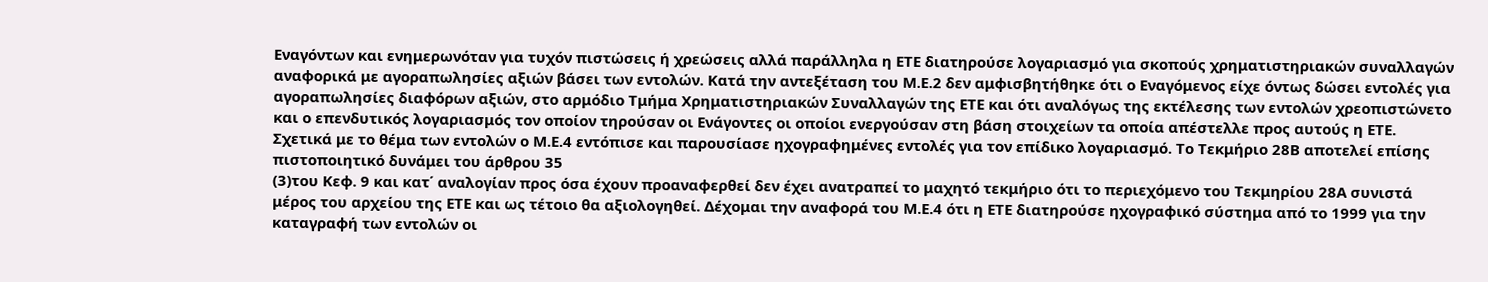Εναγόντων και ενημερωνόταν για τυχόν πιστώσεις ή χρεώσεις αλλά παράλληλα η ΕΤΕ διατηρούσε λογαριασμό για σκοπούς χρηματιστηριακών συναλλαγών αναφορικά με αγοραπωλησίες αξιών βάσει των εντολών. Κατά την αντεξέταση του Μ.Ε.2 δεν αμφισβητήθηκε ότι ο Εναγόμενος είχε όντως δώσει εντολές για αγοραπωλησίες διαφόρων αξιών, στο αρμόδιο Τμήμα Χρηματιστηριακών Συναλλαγών της ΕΤΕ και ότι αναλόγως της εκτέλεσης των εντολών χρεοπιστώνετο και ο επενδυτικός λογαριασμός τον οποίον τηρούσαν οι Ενάγοντες οι οποίοι ενεργούσαν στη βάση στοιχείων τα οποία απέστελλε προς αυτούς η ΕΤΕ. Σχετικά με το θέμα των εντολών ο Μ.Ε.4 εντόπισε και παρουσίασε ηχογραφημένες εντολές για τον επίδικο λογαριασμό. Το Τεκμήριο 28Β αποτελεί επίσης πιστοποιητικό δυνάμει του άρθρου 35
(3)του Κεφ. 9 και κατ΄ αναλογίαν προς όσα έχουν προαναφερθεί δεν έχει ανατραπεί το μαχητό τεκμήριο ότι το περιεχόμενο του Τεκμηρίου 28Α συνιστά μέρος του αρχείου της ΕΤΕ και ως τέτοιο θα αξιολογηθεί. Δέχομαι την αναφορά του Μ.Ε.4 ότι η ΕΤΕ διατηρούσε ηχογραφικό σύστημα από το 1999 για την καταγραφή των εντολών οι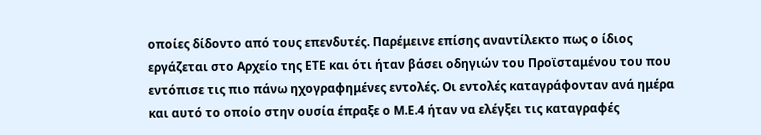οποίες δίδοντο από τους επενδυτές. Παρέμεινε επίσης αναντίλεκτο πως ο ίδιος εργάζεται στο Αρχείο της ΕΤΕ και ότι ήταν βάσει οδηγιών του Προϊσταμένου του που εντόπισε τις πιο πάνω ηχογραφημένες εντολές. Οι εντολές καταγράφονταν ανά ημέρα και αυτό το οποίο στην ουσία έπραξε ο Μ.Ε.4 ήταν να ελέγξει τις καταγραφές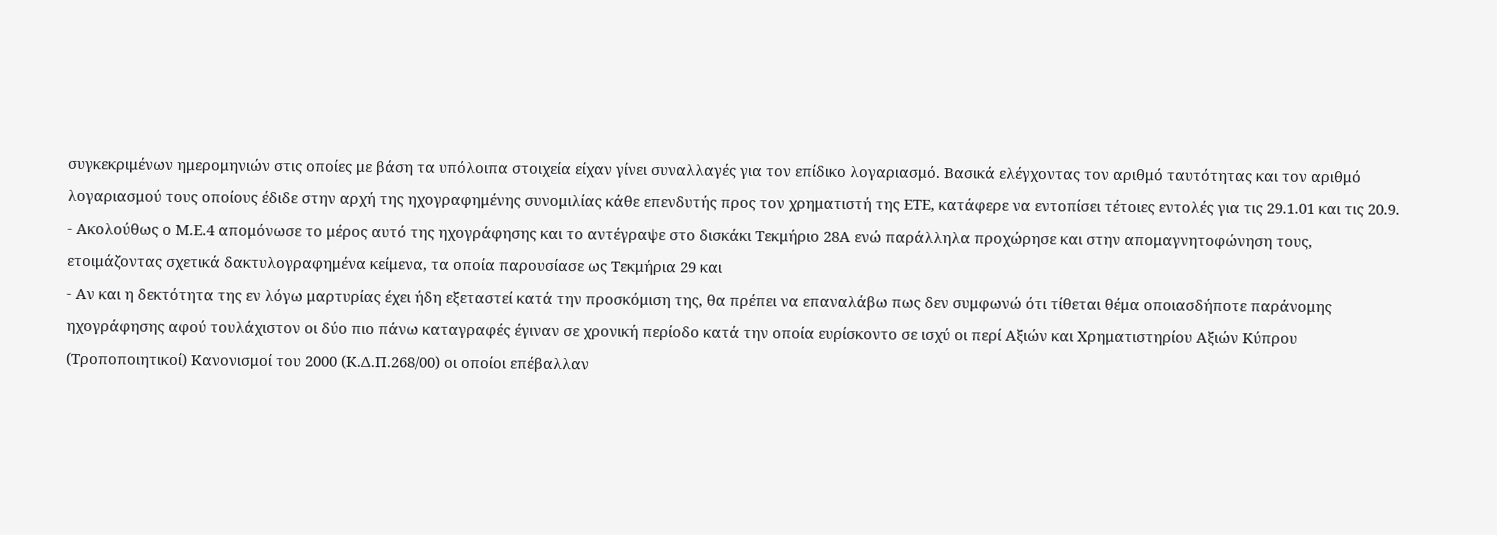συγκεκριμένων ημερομηνιών στις οποίες με βάση τα υπόλοιπα στοιχεία είχαν γίνει συναλλαγές για τον επίδικο λογαριασμό. Βασικά ελέγχοντας τον αριθμό ταυτότητας και τον αριθμό λογαριασμού τους οποίους έδιδε στην αρχή της ηχογραφημένης συνομιλίας κάθε επενδυτής προς τον χρηματιστή της ΕΤΕ, κατάφερε να εντοπίσει τέτοιες εντολές για τις 29.1.01 και τις 20.9.
- Ακολούθως ο Μ.Ε.4 απομόνωσε το μέρος αυτό της ηχογράφησης και το αντέγραψε στο δισκάκι Τεκμήριο 28Α ενώ παράλληλα προχώρησε και στην απομαγνητοφώνηση τους, ετοιμάζοντας σχετικά δακτυλογραφημένα κείμενα, τα οποία παρουσίασε ως Τεκμήρια 29 και
- Αν και η δεκτότητα της εν λόγω μαρτυρίας έχει ήδη εξεταστεί κατά την προσκόμιση της, θα πρέπει να επαναλάβω πως δεν συμφωνώ ότι τίθεται θέμα οποιασδήποτε παράνομης ηχογράφησης αφού τουλάχιστον οι δύο πιο πάνω καταγραφές έγιναν σε χρονική περίοδο κατά την οποία ευρίσκοντο σε ισχύ οι περί Αξιών και Χρηματιστηρίου Αξιών Κύπρου (Τροποποιητικοί) Κανονισμοί του 2000 (Κ.Δ.Π.268/00) οι οποίοι επέβαλλαν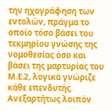την ηχογράφηση των εντολών, πράγμα το οποίο τόσο βάσει του τεκμηρίου γνώσης της νομοθεσίας όσο και βάσει της μαρτυρίας του Μ.Ε.2, λογικά γνώριζε κάθε επενδυτής. Ανεξαρτήτως λοιπόν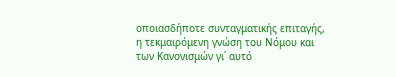οποιασδήποτε συνταγματικής επιταγής, η τεκμαιρόμενη γνώση του Νόμου και των Κανονισμών γι΄ αυτό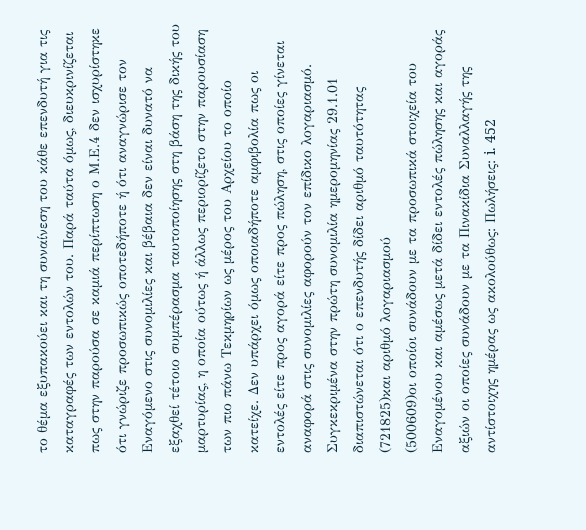το θέμα εξυπακούει και τη συναίνεση του κάθε επενδυτή για τις καταγραφές των εντολών του. Παρά ταύτα όμως, διευκρινίζεται πως στην παρούσα σε καμιά περίπτωση ο Μ.Ε.4 δεν ισχυρίστηκε ότι γνώριζε προσωπικώς οποτεδήποτε ή ότι αναγνώρισε τον Εναγόμενο στις συνομιλίες και βέβαια δεν είναι δυνατό να εξαχθεί τέτοιο συμπέρασμα ταυτοποίησης στη βάση της δικής του μαρτυρίας, η οποία ούτως ή άλλως περιορίζετο στην παρουσίαση των πιο πάνω Τεκμηρίων ως μέρος του Αρχείου το οποίο κατείχε. Δεν υπάρχει όμως οποιαδήποτε αμφιβολία πως οι εντολές είτε προς αγορά είτε προς πώληση, στις οποίες γίνεται αναφορά στις συνομιλίες αφορούν τον επίδικο λογαριασμό. Συγκεκριμένα στην πρώτη συνομιλία ημερομηνίας 29.1.01 διαπιστώνεται ότι ο επενδυτής δίδει αριθμό ταυτότητας
(721825)και αριθμό λογαριασμού
(500609)οι οποίοι συνάδουν με τα προσωπικά στοιχεία του Εναγομένου και αμέσως μετά δίδει εντολές πώλησης και αγοράς αξιών οι οποίες συνάδουν με τα Πινακίδια Συναλλαγής της αντίστοιχης ημέρας ως ακολούθως: Πωλήσεις: i. 452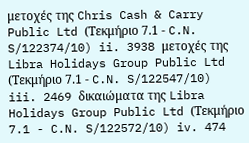μετοχές της Chris Cash & Carry Public Ltd (Τεκμήριο 7.1 - C.N. S/122374/10) ii. 3938 μετοχές της Libra Holidays Group Public Ltd (Τεκμήριο 7.1 - C.N. S/122547/10) iii. 2469 δικαιώματα της Libra Holidays Group Public Ltd (Τεκμήριο 7.1 - C.N. S/122572/10) iv. 474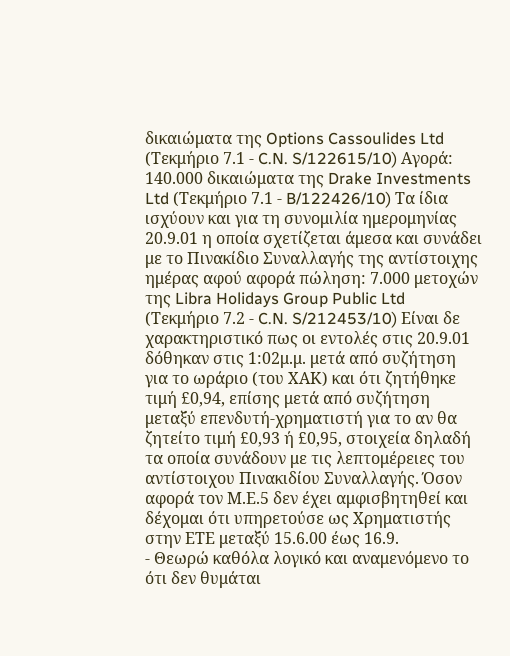δικαιώματα της Options Cassoulides Ltd (Τεκμήριο 7.1 - C.N. S/122615/10) Αγορά: 140.000 δικαιώματα της Drake Investments Ltd (Τεκμήριο 7.1 - B/122426/10) Τα ίδια ισχύουν και για τη συνομιλία ημερομηνίας 20.9.01 η οποία σχετίζεται άμεσα και συνάδει με το Πινακίδιο Συναλλαγής της αντίστοιχης ημέρας αφού αφορά πώληση: 7.000 μετοχών της Libra Holidays Group Public Ltd (Τεκμήριο 7.2 - C.N. S/212453/10) Είναι δε χαρακτηριστικό πως οι εντολές στις 20.9.01 δόθηκαν στις 1:02μ.μ. μετά από συζήτηση για το ωράριο (του ΧΑΚ) και ότι ζητήθηκε τιμή £0,94, επίσης μετά από συζήτηση μεταξύ επενδυτή-χρηματιστή για το αν θα ζητείτο τιμή £0,93 ή £0,95, στοιχεία δηλαδή τα οποία συνάδουν με τις λεπτομέρειες του αντίστοιχου Πινακιδίου Συναλλαγής. Όσον αφορά τον Μ.Ε.5 δεν έχει αμφισβητηθεί και δέχομαι ότι υπηρετούσε ως Χρηματιστής στην ΕΤΕ μεταξύ 15.6.00 έως 16.9.
- Θεωρώ καθόλα λογικό και αναμενόμενο το ότι δεν θυμάται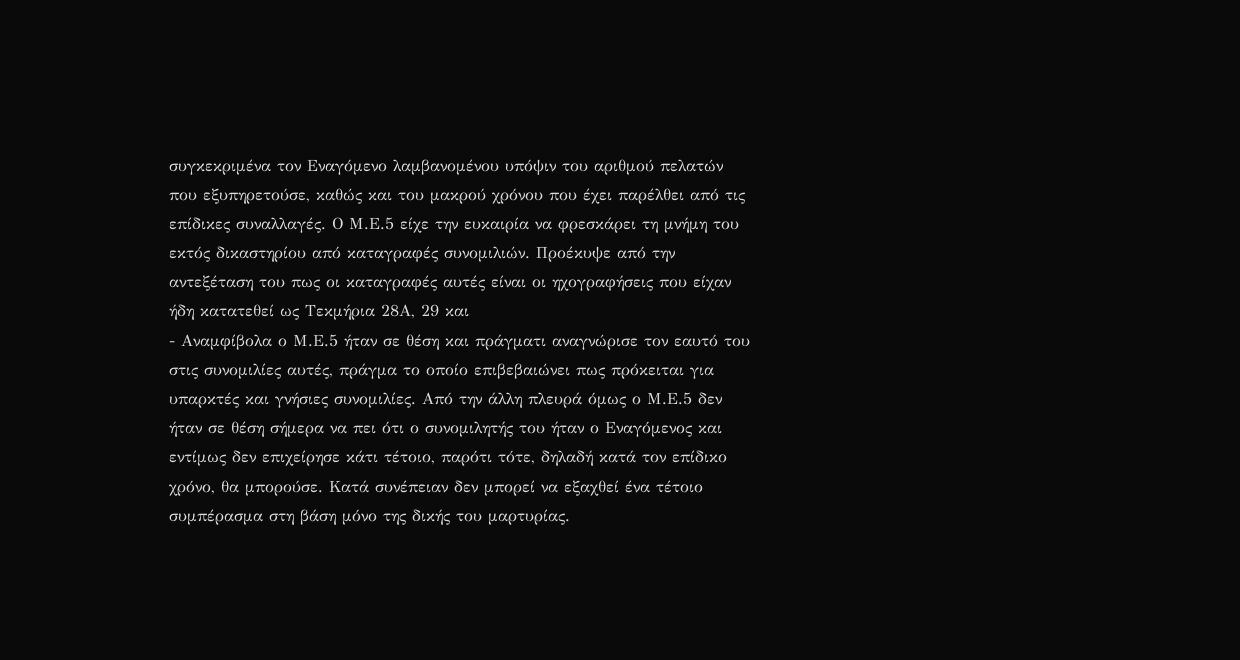συγκεκριμένα τον Εναγόμενο λαμβανομένου υπόψιν του αριθμού πελατών που εξυπηρετούσε, καθώς και του μακρού χρόνου που έχει παρέλθει από τις επίδικες συναλλαγές. Ο Μ.Ε.5 είχε την ευκαιρία να φρεσκάρει τη μνήμη του εκτός δικαστηρίου από καταγραφές συνομιλιών. Προέκυψε από την αντεξέταση του πως οι καταγραφές αυτές είναι οι ηχογραφήσεις που είχαν ήδη κατατεθεί ως Τεκμήρια 28Α, 29 και
- Αναμφίβολα ο Μ.Ε.5 ήταν σε θέση και πράγματι αναγνώρισε τον εαυτό του στις συνομιλίες αυτές, πράγμα το οποίο επιβεβαιώνει πως πρόκειται για υπαρκτές και γνήσιες συνομιλίες. Από την άλλη πλευρά όμως ο Μ.Ε.5 δεν ήταν σε θέση σήμερα να πει ότι ο συνομιλητής του ήταν ο Εναγόμενος και εντίμως δεν επιχείρησε κάτι τέτοιο, παρότι τότε, δηλαδή κατά τον επίδικο χρόνο, θα μπορούσε. Κατά συνέπειαν δεν μπορεί να εξαχθεί ένα τέτοιο συμπέρασμα στη βάση μόνο της δικής του μαρτυρίας.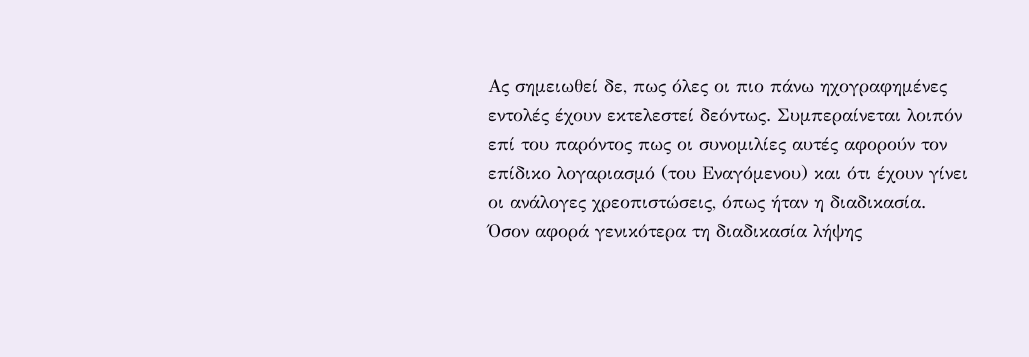Ας σημειωθεί δε, πως όλες οι πιο πάνω ηχογραφημένες εντολές έχουν εκτελεστεί δεόντως. Συμπεραίνεται λοιπόν επί του παρόντος πως οι συνομιλίες αυτές αφορούν τον επίδικο λογαριασμό (του Εναγόμενου) και ότι έχουν γίνει οι ανάλογες χρεοπιστώσεις, όπως ήταν η διαδικασία. Όσον αφορά γενικότερα τη διαδικασία λήψης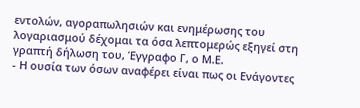εντολών, αγοραπωλησιών και ενημέρωσης του λογαριασμού δέχομαι τα όσα λεπτομερώς εξηγεί στη γραπτή δήλωση του, Έγγραφο Γ, ο Μ.Ε.
- Η ουσία των όσων αναφέρει είναι πως οι Ενάγοντες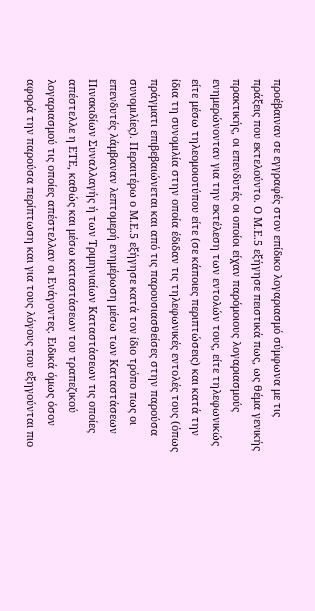προέβαιναν σε εγγραφές στον επίδικο λογαριασμό σύμφωνα με τις πράξεις που εκτελούντο. Ο Μ.Ε.5 εξήγησε πειστικά πως, ως θέμα γενικής πρακτικής, οι επενδυτές οι οποίοι είχαν παρόμοιους λογαριασμούς ενημερώνονταν για την εκτέλεση των εντολών τους, είτε τηλεφωνικώς είτε μέσω τηλεομοιοτύπου είτε (σε κάποιες περιπτώσεις) και κατά την ίδια τη συνομιλία στην οποία έδιδαν τις τηλεφωνικές εντολές τους (όπως πράγματι επιβεβαιώνεται και από τις παρουσιασθείσες στην παρούσα συνομιλίες). Περαιτέρω ο Μ.Ε.5 εξήγησε κατά τον ίδιο τρόπο πως οι επενδυτές λάμβαναν λεπτομερή ενημέρωση μέσω των Καταστάσεων Πινακιδίων Συναλλαγής ή των Τριμηνιαίων Καταστάσεων τις οποίες απέστελλε η ΕΤΕ, καθώς και μέσω καταστάσεων του τραπεζικού λογαριασμού τις οποίες απέστελλαν οι Ενάγοντες. Ειδικά όμως όσον αφορά την παρούσα περίπτωση και για τους λόγους που εξηγούνται πιο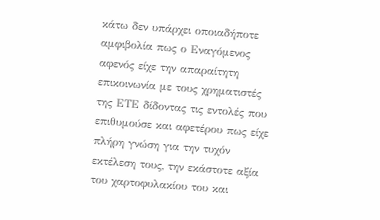κάτω δεν υπάρχει οποιαδήποτε αμφιβολία πως ο Εναγόμενος αφενός είχε την απαραίτητη επικοινωνία με τους χρηματιστές της ΕΤΕ δίδοντας τις εντολές που επιθυμούσε και αφετέρου πως είχε πλήρη γνώση για την τυχόν εκτέλεση τους, την εκάστοτε αξία του χαρτοφυλακίου του και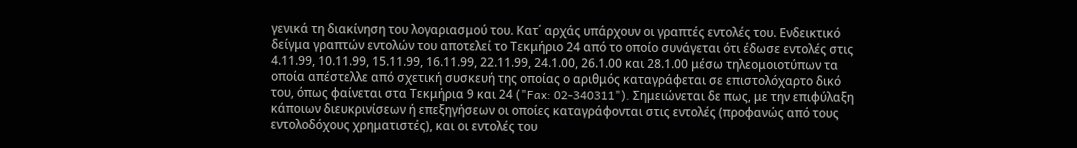γενικά τη διακίνηση του λογαριασμού του. Κατ΄ αρχάς υπάρχουν οι γραπτές εντολές του. Ενδεικτικό δείγμα γραπτών εντολών του αποτελεί το Τεκμήριο 24 από το οποίο συνάγεται ότι έδωσε εντολές στις 4.11.99, 10.11.99, 15.11.99, 16.11.99, 22.11.99, 24.1.00, 26.1.00 και 28.1.00 μέσω τηλεομοιοτύπων τα οποία απέστελλε από σχετική συσκευή της οποίας ο αριθμός καταγράφεται σε επιστολόχαρτο δικό του, όπως φαίνεται στα Τεκμήρια 9 και 24 ("Fax: 02-340311"). Σημειώνεται δε πως, με την επιφύλαξη κάποιων διευκρινίσεων ή επεξηγήσεων οι οποίες καταγράφονται στις εντολές (προφανώς από τους εντολοδόχους χρηματιστές), και οι εντολές του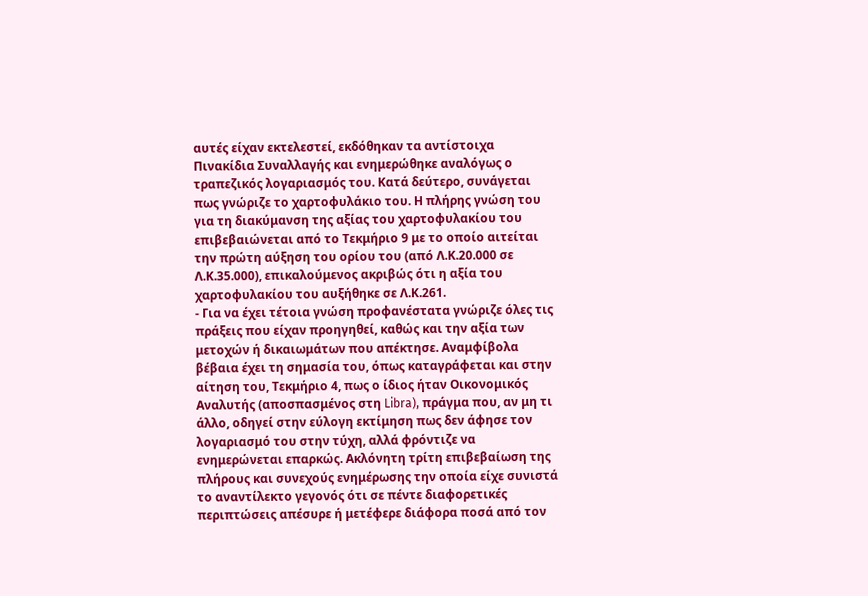αυτές είχαν εκτελεστεί, εκδόθηκαν τα αντίστοιχα Πινακίδια Συναλλαγής και ενημερώθηκε αναλόγως ο τραπεζικός λογαριασμός του. Κατά δεύτερο, συνάγεται πως γνώριζε το χαρτοφυλάκιο του. Η πλήρης γνώση του για τη διακύμανση της αξίας του χαρτοφυλακίου του επιβεβαιώνεται από το Τεκμήριο 9 με το οποίο αιτείται την πρώτη αύξηση του ορίου του (από Λ.Κ.20.000 σε Λ.Κ.35.000), επικαλούμενος ακριβώς ότι η αξία του χαρτοφυλακίου του αυξήθηκε σε Λ.Κ.261.
- Για να έχει τέτοια γνώση προφανέστατα γνώριζε όλες τις πράξεις που είχαν προηγηθεί, καθώς και την αξία των μετοχών ή δικαιωμάτων που απέκτησε. Αναμφίβολα βέβαια έχει τη σημασία του, όπως καταγράφεται και στην αίτηση του, Τεκμήριο 4, πως ο ίδιος ήταν Οικονομικός Αναλυτής (αποσπασμένος στη Libra), πράγμα που, αν μη τι άλλο, οδηγεί στην εύλογη εκτίμηση πως δεν άφησε τον λογαριασμό του στην τύχη, αλλά φρόντιζε να ενημερώνεται επαρκώς. Ακλόνητη τρίτη επιβεβαίωση της πλήρους και συνεχούς ενημέρωσης την οποία είχε συνιστά το αναντίλεκτο γεγονός ότι σε πέντε διαφορετικές περιπτώσεις απέσυρε ή μετέφερε διάφορα ποσά από τον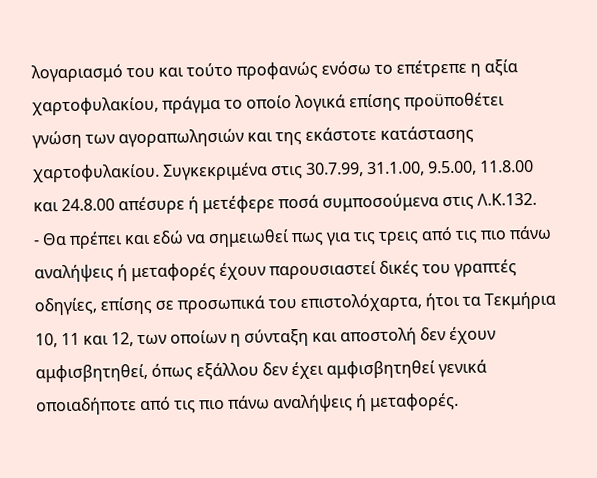λογαριασμό του και τούτο προφανώς ενόσω το επέτρεπε η αξία χαρτοφυλακίου, πράγμα το οποίο λογικά επίσης προϋποθέτει γνώση των αγοραπωλησιών και της εκάστοτε κατάστασης χαρτοφυλακίου. Συγκεκριμένα στις 30.7.99, 31.1.00, 9.5.00, 11.8.00 και 24.8.00 απέσυρε ή μετέφερε ποσά συμποσούμενα στις Λ.Κ.132.
- Θα πρέπει και εδώ να σημειωθεί πως για τις τρεις από τις πιο πάνω αναλήψεις ή μεταφορές έχουν παρουσιαστεί δικές του γραπτές οδηγίες, επίσης σε προσωπικά του επιστολόχαρτα, ήτοι τα Τεκμήρια 10, 11 και 12, των οποίων η σύνταξη και αποστολή δεν έχουν αμφισβητηθεί, όπως εξάλλου δεν έχει αμφισβητηθεί γενικά οποιαδήποτε από τις πιο πάνω αναλήψεις ή μεταφορές.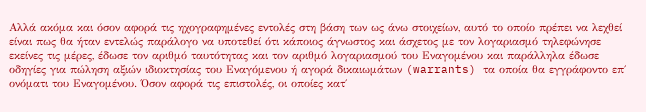Αλλά ακόμα και όσον αφορά τις ηχογραφημένες εντολές στη βάση των ως άνω στοιχείων, αυτό το οποίο πρέπει να λεχθεί είναι πως θα ήταν εντελώς παράλογο να υποτεθεί ότι κάποιος άγνωστος και άσχετος με τον λογαριασμό τηλεφώνησε εκείνες τις μέρες, έδωσε τον αριθμό ταυτότητας και τον αριθμό λογαριασμού του Εναγομένου και παράλληλα έδωσε οδηγίες για πώληση αξιών ιδιοκτησίας του Εναγόμενου ή αγορά δικαιωμάτων (warrants) τα οποία θα εγγράφοντο επ΄ ονόματι του Εναγομένου. Όσον αφορά τις επιστολές, οι οποίες κατ΄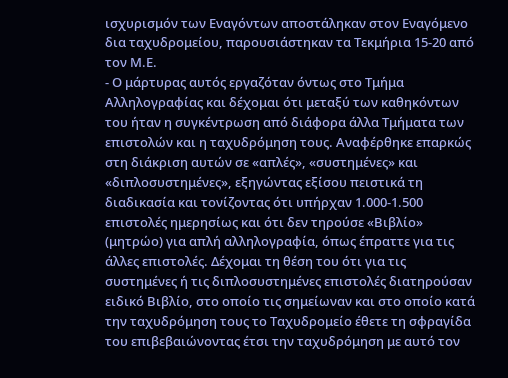ισχυρισμόν των Εναγόντων αποστάληκαν στον Εναγόμενο δια ταχυδρομείου, παρουσιάστηκαν τα Τεκμήρια 15-20 από τον Μ.Ε.
- Ο μάρτυρας αυτός εργαζόταν όντως στο Τμήμα Αλληλογραφίας και δέχομαι ότι μεταξύ των καθηκόντων του ήταν η συγκέντρωση από διάφορα άλλα Τμήματα των επιστολών και η ταχυδρόμηση τους. Αναφέρθηκε επαρκώς στη διάκριση αυτών σε «απλές», «συστημένες» και «διπλοσυστημένες», εξηγώντας εξίσου πειστικά τη διαδικασία και τονίζοντας ότι υπήρχαν 1.000-1.500 επιστολές ημερησίως και ότι δεν τηρούσε «Βιβλίο» (μητρώο) για απλή αλληλογραφία, όπως έπραττε για τις άλλες επιστολές. Δέχομαι τη θέση του ότι για τις συστημένες ή τις διπλοσυστημένες επιστολές διατηρούσαν ειδικό Βιβλίο, στο οποίο τις σημείωναν και στο οποίο κατά την ταχυδρόμηση τους το Ταχυδρομείο έθετε τη σφραγίδα του επιβεβαιώνοντας έτσι την ταχυδρόμηση με αυτό τον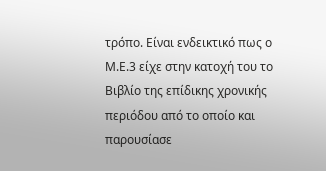τρόπο. Είναι ενδεικτικό πως ο Μ.Ε.3 είχε στην κατοχή του το Βιβλίο της επίδικης χρονικής περιόδου από το οποίο και παρουσίασε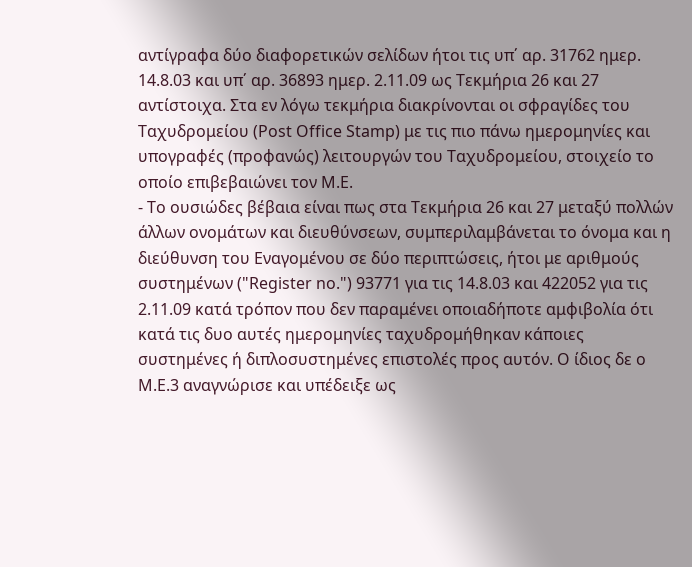αντίγραφα δύο διαφορετικών σελίδων ήτοι τις υπ΄ αρ. 31762 ημερ. 14.8.03 και υπ΄ αρ. 36893 ημερ. 2.11.09 ως Τεκμήρια 26 και 27 αντίστοιχα. Στα εν λόγω τεκμήρια διακρίνονται οι σφραγίδες του Ταχυδρομείου (Post Office Stamp) με τις πιο πάνω ημερομηνίες και υπογραφές (προφανώς) λειτουργών του Ταχυδρομείου, στοιχείο το οποίο επιβεβαιώνει τον Μ.Ε.
- Το ουσιώδες βέβαια είναι πως στα Τεκμήρια 26 και 27 μεταξύ πολλών άλλων ονομάτων και διευθύνσεων, συμπεριλαμβάνεται το όνομα και η διεύθυνση του Εναγομένου σε δύο περιπτώσεις, ήτοι με αριθμούς συστημένων ("Register no.") 93771 για τις 14.8.03 και 422052 για τις 2.11.09 κατά τρόπον που δεν παραμένει οποιαδήποτε αμφιβολία ότι κατά τις δυο αυτές ημερομηνίες ταχυδρομήθηκαν κάποιες συστημένες ή διπλοσυστημένες επιστολές προς αυτόν. Ο ίδιος δε ο Μ.Ε.3 αναγνώρισε και υπέδειξε ως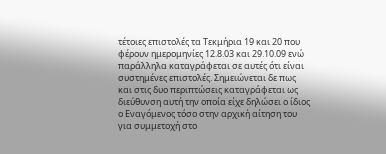τέτοιες επιστολές τα Τεκμήρια 19 και 20 που φέρουν ημερομηνίες 12.8.03 και 29.10.09 ενώ παράλληλα καταγράφεται σε αυτές ότι είναι συστημένες επιστολές. Σημειώνεται δε πως και στις δυο περιπτώσεις καταγράφεται ως διεύθυνση αυτή την οποία είχε δηλώσει ο ίδιος ο Εναγόμενος τόσο στην αρχική αίτηση του για συμμετοχή στο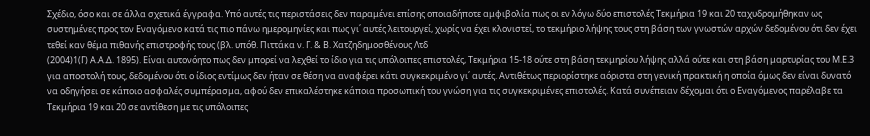Σχέδιο, όσο και σε άλλα σχετικά έγγραφα. Υπό αυτές τις περιστάσεις δεν παραμένει επίσης οποιαδήποτε αμφιβολία πως οι εν λόγω δύο επιστολές Τεκμήρια 19 και 20 ταχυδρομήθηκαν ως συστημένες προς τον Εναγόμενο κατά τις πιο πάνω ημερομηνίες και πως γι΄ αυτές λειτουργεί, χωρίς να έχει κλονιστεί, το τεκμήριο λήψης τους στη βάση των γνωστών αρχών δεδομένου ότι δεν έχει τεθεί καν θέμα πιθανής επιστροφής τους (βλ. υπόθ. Πιττάκα ν. Γ. & Β. Χατζηδημοσθένους Λτδ
(2004)1(Γ) Α.Α.Δ. 1895). Είναι αυτονόητο πως δεν μπορεί να λεχθεί το ίδιο για τις υπόλοιπες επιστολές, Τεκμήρια 15-18 ούτε στη βάση τεκμηρίου λήψης αλλά ούτε και στη βάση μαρτυρίας του Μ.Ε.3 για αποστολή τους, δεδομένου ότι ο ίδιος εντίμως δεν ήταν σε θέση να αναφέρει κάτι συγκεκριμένο γι΄ αυτές. Αντιθέτως περιορίστηκε αόριστα στη γενική πρακτική η οποία όμως δεν είναι δυνατό να οδηγήσει σε κάποιο ασφαλές συμπέρασμα, αφού δεν επικαλέστηκε κάποια προσωπική του γνώση για τις συγκεκριμένες επιστολές. Κατά συνέπειαν δέχομαι ότι ο Εναγόμενος παρέλαβε τα Τεκμήρια 19 και 20 σε αντίθεση με τις υπόλοιπες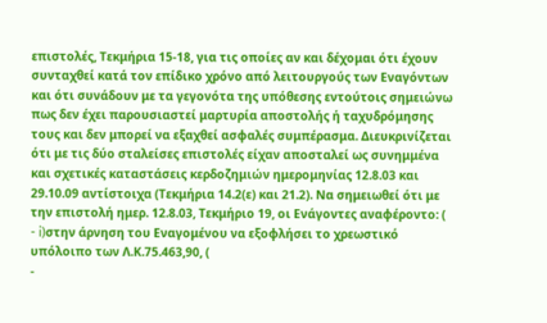επιστολές, Τεκμήρια 15-18, για τις οποίες αν και δέχομαι ότι έχουν συνταχθεί κατά τον επίδικο χρόνο από λειτουργούς των Εναγόντων και ότι συνάδουν με τα γεγονότα της υπόθεσης εντούτοις σημειώνω πως δεν έχει παρουσιαστεί μαρτυρία αποστολής ή ταχυδρόμησης τους και δεν μπορεί να εξαχθεί ασφαλές συμπέρασμα. Διευκρινίζεται ότι με τις δύο σταλείσες επιστολές είχαν αποσταλεί ως συνημμένα και σχετικές καταστάσεις κερδοζημιών ημερομηνίας 12.8.03 και 29.10.09 αντίστοιχα (Τεκμήρια 14.2(ε) και 21.2). Να σημειωθεί ότι με την επιστολή ημερ. 12.8.03, Τεκμήριο 19, οι Ενάγοντες αναφέροντο: (
- i)στην άρνηση του Εναγομένου να εξοφλήσει το χρεωστικό υπόλοιπο των Λ.Κ.75.463,90, (
-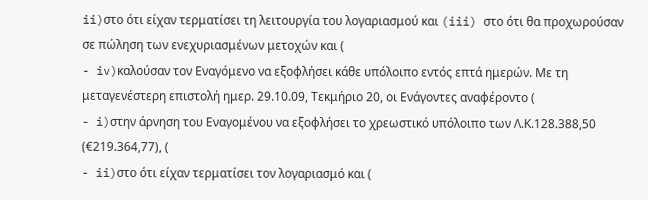ii)στο ότι είχαν τερματίσει τη λειτουργία του λογαριασμού και (iii) στο ότι θα προχωρούσαν σε πώληση των ενεχυριασμένων μετοχών και (
- iv)καλούσαν τον Εναγόμενο να εξοφλήσει κάθε υπόλοιπο εντός επτά ημερών. Με τη μεταγενέστερη επιστολή ημερ. 29.10.09, Τεκμήριο 20, οι Ενάγοντες αναφέροντο (
- i)στην άρνηση του Εναγομένου να εξοφλήσει το χρεωστικό υπόλοιπο των Λ.Κ.128.388,50 (€219.364,77), (
- ii)στο ότι είχαν τερματίσει τον λογαριασμό και (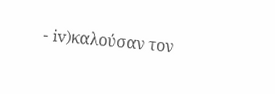- iv)καλούσαν τον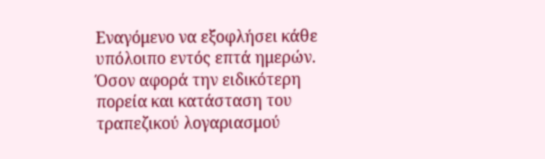Εναγόμενο να εξοφλήσει κάθε υπόλοιπο εντός επτά ημερών. Όσον αφορά την ειδικότερη πορεία και κατάσταση του τραπεζικού λογαριασμού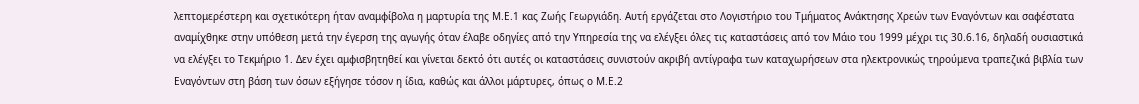λεπτομερέστερη και σχετικότερη ήταν αναμφίβολα η μαρτυρία της Μ.Ε.1 κας Ζωής Γεωργιάδη. Αυτή εργάζεται στο Λογιστήριο του Τμήματος Ανάκτησης Χρεών των Εναγόντων και σαφέστατα αναμίχθηκε στην υπόθεση μετά την έγερση της αγωγής όταν έλαβε οδηγίες από την Υπηρεσία της να ελέγξει όλες τις καταστάσεις από τον Μάιο του 1999 μέχρι τις 30.6.16, δηλαδή ουσιαστικά να ελέγξει το Τεκμήριο 1. Δεν έχει αμφισβητηθεί και γίνεται δεκτό ότι αυτές οι καταστάσεις συνιστούν ακριβή αντίγραφα των καταχωρήσεων στα ηλεκτρονικώς τηρούμενα τραπεζικά βιβλία των Εναγόντων στη βάση των όσων εξήγησε τόσον η ίδια, καθώς και άλλοι μάρτυρες, όπως ο Μ.Ε.2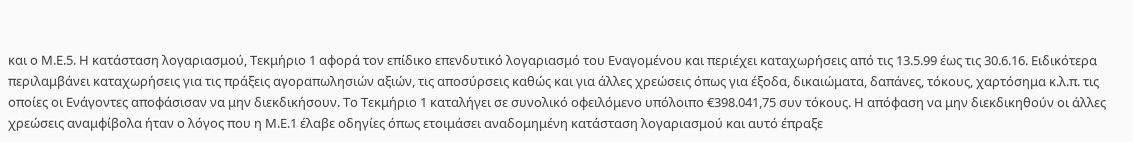και ο Μ.Ε.5. Η κατάσταση λογαριασμού, Τεκμήριο 1 αφορά τον επίδικο επενδυτικό λογαριασμό του Εναγομένου και περιέχει καταχωρήσεις από τις 13.5.99 έως τις 30.6.16. Ειδικότερα περιλαμβάνει καταχωρήσεις για τις πράξεις αγοραπωλησιών αξιών, τις αποσύρσεις καθώς και για άλλες χρεώσεις όπως για έξοδα, δικαιώματα, δαπάνες, τόκους, χαρτόσημα κ.λ.π. τις οποίες οι Ενάγοντες αποφάσισαν να μην διεκδικήσουν. Το Τεκμήριο 1 καταλήγει σε συνολικό οφειλόμενο υπόλοιπο €398.041,75 συν τόκους. Η απόφαση να μην διεκδικηθούν οι άλλες χρεώσεις αναμφίβολα ήταν ο λόγος που η Μ.Ε.1 έλαβε οδηγίες όπως ετοιμάσει αναδομημένη κατάσταση λογαριασμού και αυτό έπραξε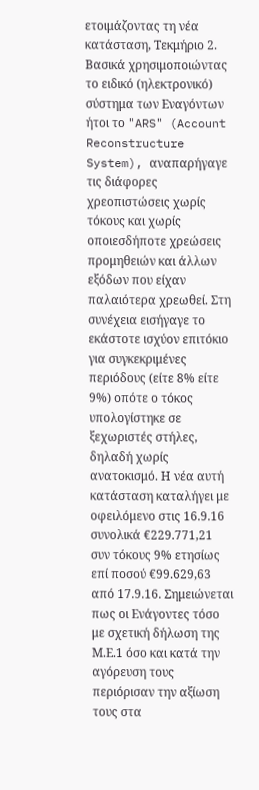ετοιμάζοντας τη νέα κατάσταση, Τεκμήριο 2. Βασικά χρησιμοποιώντας το ειδικό (ηλεκτρονικό) σύστημα των Εναγόντων ήτοι το "ARS" (Account Reconstructure System), αναπαρήγαγε τις διάφορες χρεοπιστώσεις χωρίς τόκους και χωρίς οποιεσδήποτε χρεώσεις προμηθειών και άλλων εξόδων που είχαν παλαιότερα χρεωθεί. Στη συνέχεια εισήγαγε το εκάστοτε ισχύον επιτόκιο για συγκεκριμένες περιόδους (είτε 8% είτε 9%) οπότε ο τόκος υπολογίστηκε σε ξεχωριστές στήλες, δηλαδή χωρίς ανατοκισμό. Η νέα αυτή κατάσταση καταλήγει με οφειλόμενο στις 16.9.16 συνολικά €229.771,21 συν τόκους 9% ετησίως επί ποσού €99.629,63 από 17.9.16. Σημειώνεται πως οι Ενάγοντες τόσο με σχετική δήλωση της Μ.Ε.1 όσο και κατά την αγόρευση τους περιόρισαν την αξίωση τους στα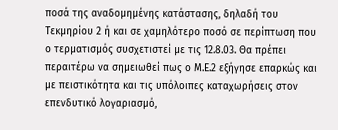ποσά της αναδομημένης κατάστασης, δηλαδή του Τεκμηρίου 2 ή και σε χαμηλότερο ποσό σε περίπτωση που ο τερματισμός συσχετιστεί με τις 12.8.03. Θα πρέπει περαιτέρω να σημειωθεί πως ο Μ.Ε.2 εξήγησε επαρκώς και με πειστικότητα και τις υπόλοιπες καταχωρήσεις στον επενδυτικό λογαριασμό,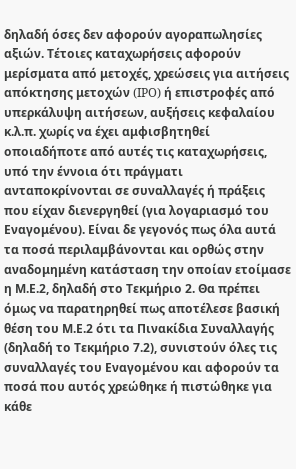δηλαδή όσες δεν αφορούν αγοραπωλησίες αξιών. Τέτοιες καταχωρήσεις αφορούν μερίσματα από μετοχές, χρεώσεις για αιτήσεις απόκτησης μετοχών (IPO) ή επιστροφές από υπερκάλυψη αιτήσεων, αυξήσεις κεφαλαίου κ.λ.π. χωρίς να έχει αμφισβητηθεί οποιαδήποτε από αυτές τις καταχωρήσεις, υπό την έννοια ότι πράγματι ανταποκρίνονται σε συναλλαγές ή πράξεις που είχαν διενεργηθεί (για λογαριασμό του Εναγομένου). Είναι δε γεγονός πως όλα αυτά τα ποσά περιλαμβάνονται και ορθώς στην αναδομημένη κατάσταση την οποίαν ετοίμασε η Μ.Ε.2, δηλαδή στο Τεκμήριο 2. Θα πρέπει όμως να παρατηρηθεί πως αποτέλεσε βασική θέση του Μ.Ε.2 ότι τα Πινακίδια Συναλλαγής (δηλαδή το Τεκμήριο 7.2), συνιστούν όλες τις συναλλαγές του Εναγομένου και αφορούν τα ποσά που αυτός χρεώθηκε ή πιστώθηκε για κάθε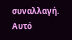συναλλαγή. Αυτό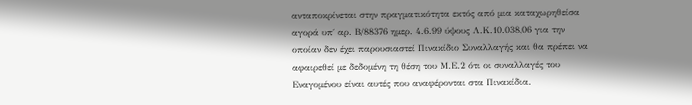ανταποκρίνεται στην πραγματικότητα εκτός από μια καταχωρηθείσα αγορά υπ΄ αρ. Β/88376 ημερ. 4.6.99 ύψους Λ.Κ.10.038,06 για την οποίαν δεν έχει παρουσιαστεί Πινακίδιο Συναλλαγής και θα πρέπει να αφαιρεθεί με δεδομένη τη θέση του Μ.Ε.2 ότι οι συναλλαγές του Εναγομένου είναι αυτές που αναφέρονται στα Πινακίδια.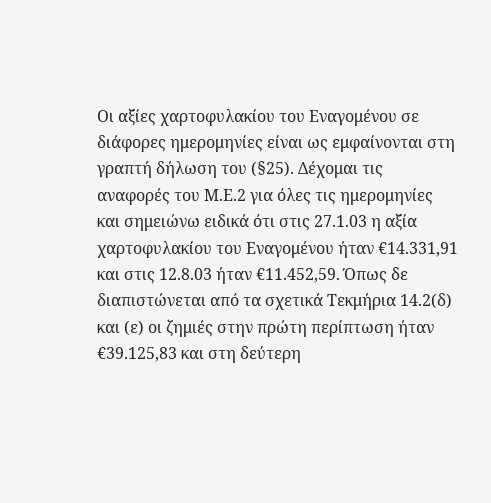Οι αξίες χαρτοφυλακίου του Εναγομένου σε διάφορες ημερομηνίες είναι ως εμφαίνονται στη γραπτή δήλωση του (§25). Δέχομαι τις αναφορές του Μ.Ε.2 για όλες τις ημερομηνίες και σημειώνω ειδικά ότι στις 27.1.03 η αξία χαρτοφυλακίου του Εναγομένου ήταν €14.331,91 και στις 12.8.03 ήταν €11.452,59. Όπως δε διαπιστώνεται από τα σχετικά Τεκμήρια 14.2(δ) και (ε) οι ζημιές στην πρώτη περίπτωση ήταν €39.125,83 και στη δεύτερη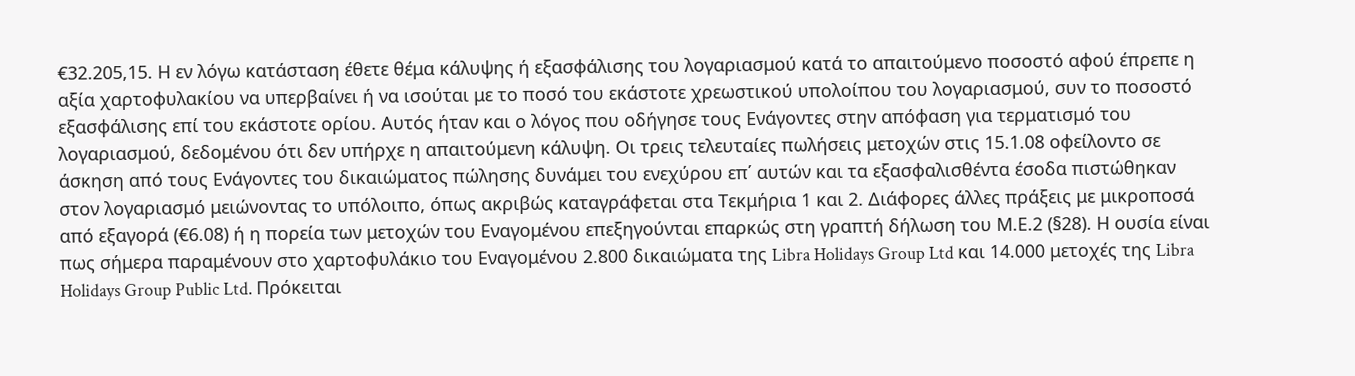€32.205,15. Η εν λόγω κατάσταση έθετε θέμα κάλυψης ή εξασφάλισης του λογαριασμού κατά το απαιτούμενο ποσοστό αφού έπρεπε η αξία χαρτοφυλακίου να υπερβαίνει ή να ισούται με το ποσό του εκάστοτε χρεωστικού υπολοίπου του λογαριασμού, συν το ποσοστό εξασφάλισης επί του εκάστοτε ορίου. Αυτός ήταν και ο λόγος που οδήγησε τους Ενάγοντες στην απόφαση για τερματισμό του λογαριασμού, δεδομένου ότι δεν υπήρχε η απαιτούμενη κάλυψη. Οι τρεις τελευταίες πωλήσεις μετοχών στις 15.1.08 οφείλοντο σε άσκηση από τους Ενάγοντες του δικαιώματος πώλησης δυνάμει του ενεχύρου επ΄ αυτών και τα εξασφαλισθέντα έσοδα πιστώθηκαν στον λογαριασμό μειώνοντας το υπόλοιπο, όπως ακριβώς καταγράφεται στα Τεκμήρια 1 και 2. Διάφορες άλλες πράξεις με μικροποσά από εξαγορά (€6.08) ή η πορεία των μετοχών του Εναγομένου επεξηγούνται επαρκώς στη γραπτή δήλωση του Μ.Ε.2 (§28). Η ουσία είναι πως σήμερα παραμένουν στο χαρτοφυλάκιο του Εναγομένου 2.800 δικαιώματα της Libra Holidays Group Ltd και 14.000 μετοχές της Libra Holidays Group Public Ltd. Πρόκειται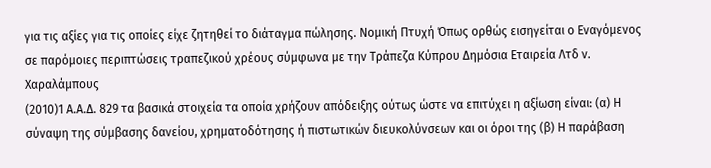για τις αξίες για τις οποίες είχε ζητηθεί το διάταγμα πώλησης. Νομική Πτυχή Όπως ορθώς εισηγείται ο Εναγόμενος σε παρόμοιες περιπτώσεις τραπεζικού χρέους σύμφωνα με την Τράπεζα Κύπρου Δημόσια Εταιρεία Λτδ ν. Χαραλάμπους
(2010)1 Α.Α.Δ. 829 τα βασικά στοιχεία τα οποία χρήζουν απόδειξης ούτως ώστε να επιτύχει η αξίωση είναι: (α) Η σύναψη της σύμβασης δανείου, χρηματοδότησης ή πιστωτικών διευκολύνσεων και οι όροι της (β) Η παράβαση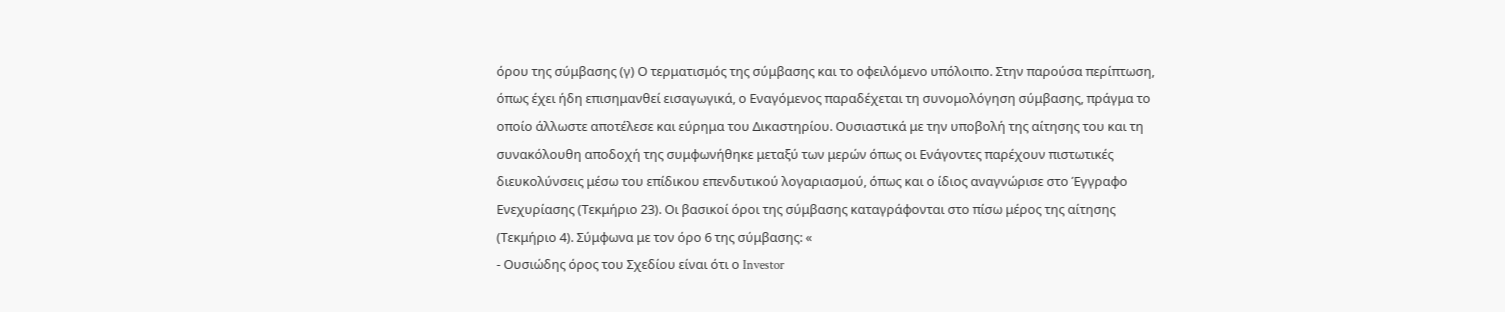όρου της σύμβασης (γ) Ο τερματισμός της σύμβασης και το οφειλόμενο υπόλοιπο. Στην παρούσα περίπτωση, όπως έχει ήδη επισημανθεί εισαγωγικά, ο Εναγόμενος παραδέχεται τη συνομολόγηση σύμβασης, πράγμα το οποίο άλλωστε αποτέλεσε και εύρημα του Δικαστηρίου. Ουσιαστικά με την υποβολή της αίτησης του και τη συνακόλουθη αποδοχή της συμφωνήθηκε μεταξύ των μερών όπως οι Ενάγοντες παρέχουν πιστωτικές διευκολύνσεις μέσω του επίδικου επενδυτικού λογαριασμού, όπως και ο ίδιος αναγνώρισε στο Έγγραφο Ενεχυρίασης (Τεκμήριο 23). Οι βασικοί όροι της σύμβασης καταγράφονται στο πίσω μέρος της αίτησης (Τεκμήριο 4). Σύμφωνα με τον όρο 6 της σύμβασης: «
- Ουσιώδης όρος του Σχεδίου είναι ότι ο Investor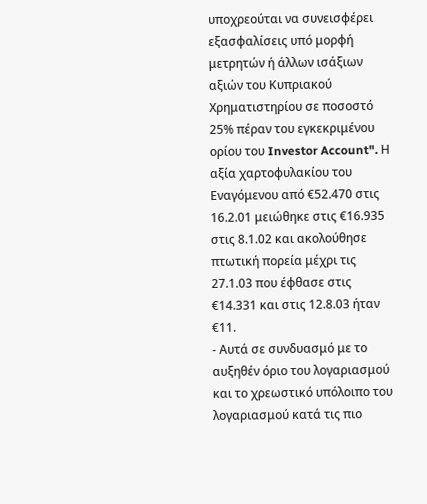υποχρεούται να συνεισφέρει εξασφαλίσεις υπό μορφή μετρητών ή άλλων ισάξιων αξιών του Κυπριακού Χρηματιστηρίου σε ποσοστό 25% πέραν του εγκεκριμένου ορίου του Investor Account". Η αξία χαρτοφυλακίου του Εναγόμενου από €52.470 στις 16.2.01 μειώθηκε στις €16.935 στις 8.1.02 και ακολούθησε πτωτική πορεία μέχρι τις 27.1.03 που έφθασε στις €14.331 και στις 12.8.03 ήταν €11.
- Αυτά σε συνδυασμό με το αυξηθέν όριο του λογαριασμού και το χρεωστικό υπόλοιπο του λογαριασμού κατά τις πιο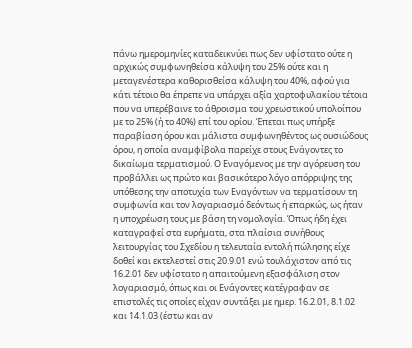πάνω ημερομηνίες καταδεικνύει πως δεν υφίστατο ούτε η αρχικώς συμφωνηθείσα κάλυψη του 25% ούτε και η μεταγενέστερα καθορισθείσα κάλυψη του 40%, αφού για κάτι τέτοιο θα έπρεπε να υπάρχει αξία χαρτοφυλακίου τέτοια που να υπερέβαινε το άθροισμα του χρεωστικού υπολοίπου με το 25% (ή το 40%) επί του ορίου. Έπεται πως υπήρξε παραβίαση όρου και μάλιστα συμφωνηθέντος ως ουσιώδους όρου, η οποία αναμφίβολα παρείχε στους Ενάγοντες το δικαίωμα τερματισμού. Ο Εναγόμενος με την αγόρευση του προβάλλει ως πρώτο και βασικότερο λόγο απόρριψης της υπόθεσης την αποτυχία των Εναγόντων να τερματίσουν τη συμφωνία και τον λογαριασμό δεόντως ή επαρκώς, ως ήταν η υποχρέωση τους με βάση τη νομολογία. Όπως ήδη έχει καταγραφεί στα ευρήματα, στα πλαίσια συνήθους λειτουργίας του Σχεδίου η τελευταία εντολή πώλησης είχε δοθεί και εκτελεστεί στις 20.9.01 ενώ τουλάχιστον από τις 16.2.01 δεν υφίστατο η απαιτούμενη εξασφάλιση στον λογαριασμό, όπως και οι Ενάγοντες κατέγραφαν σε επιστολές τις οποίες είχαν συντάξει με ημερ. 16.2.01, 8.1.02 και 14.1.03 (έστω και αν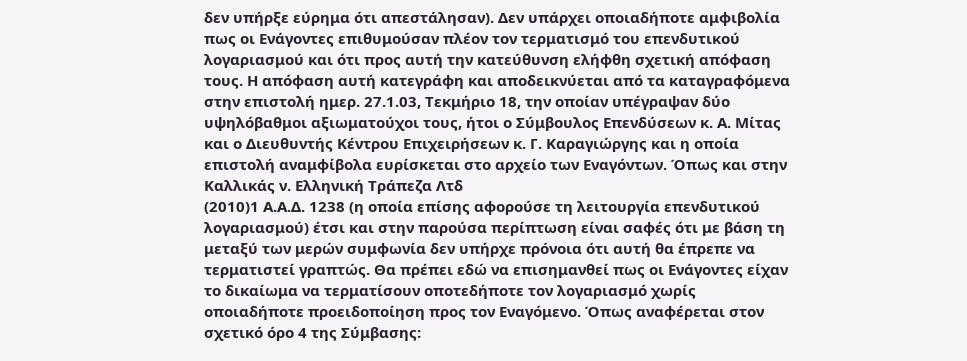δεν υπήρξε εύρημα ότι απεστάλησαν). Δεν υπάρχει οποιαδήποτε αμφιβολία πως οι Ενάγοντες επιθυμούσαν πλέον τον τερματισμό του επενδυτικού λογαριασμού και ότι προς αυτή την κατεύθυνση ελήφθη σχετική απόφαση τους. Η απόφαση αυτή κατεγράφη και αποδεικνύεται από τα καταγραφόμενα στην επιστολή ημερ. 27.1.03, Τεκμήριο 18, την οποίαν υπέγραψαν δύο υψηλόβαθμοι αξιωματούχοι τους, ήτοι ο Σύμβουλος Επενδύσεων κ. Α. Μίτας και ο Διευθυντής Κέντρου Επιχειρήσεων κ. Γ. Καραγιώργης και η οποία επιστολή αναμφίβολα ευρίσκεται στο αρχείο των Εναγόντων. Όπως και στην Καλλικάς ν. Ελληνική Τράπεζα Λτδ
(2010)1 Α.Α.Δ. 1238 (η οποία επίσης αφορούσε τη λειτουργία επενδυτικού λογαριασμού) έτσι και στην παρούσα περίπτωση είναι σαφές ότι με βάση τη μεταξύ των μερών συμφωνία δεν υπήρχε πρόνοια ότι αυτή θα έπρεπε να τερματιστεί γραπτώς. Θα πρέπει εδώ να επισημανθεί πως οι Ενάγοντες είχαν το δικαίωμα να τερματίσουν οποτεδήποτε τον λογαριασμό χωρίς οποιαδήποτε προειδοποίηση προς τον Εναγόμενο. Όπως αναφέρεται στον σχετικό όρο 4 της Σύμβασης: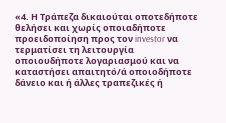«4. Η Τράπεζα δικαιούται οποτεδήποτε θελήσει και χωρίς οποιαδήποτε προειδοποίηση προς τον investor να τερματίσει τη λειτουργία οποιουδήποτε λογαριασμού και να καταστήσει απαιτητό/ά οποιοδήποτε δάνειο και ή άλλες τραπεζικές ή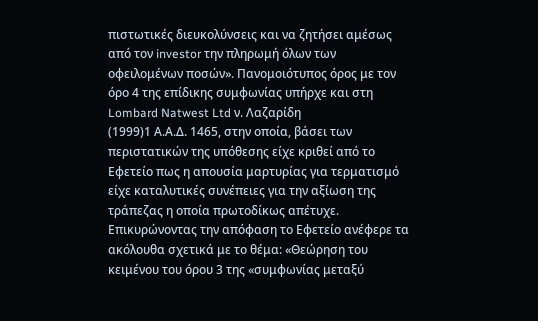πιστωτικές διευκολύνσεις και να ζητήσει αμέσως από τον investor την πληρωμή όλων των οφειλομένων ποσών». Πανομοιότυπος όρος με τον όρο 4 της επίδικης συμφωνίας υπήρχε και στη Lombard Natwest Ltd ν. Λαζαρίδη
(1999)1 Α.Α.Δ. 1465, στην οποία, βάσει των περιστατικών της υπόθεσης είχε κριθεί από το Εφετείο πως η απουσία μαρτυρίας για τερματισμό είχε καταλυτικές συνέπειες για την αξίωση της τράπεζας η οποία πρωτοδίκως απέτυχε. Επικυρώνοντας την απόφαση το Εφετείο ανέφερε τα ακόλουθα σχετικά με το θέμα: «Θεώρηση του κειμένου του όρου 3 της «συμφωνίας μεταξύ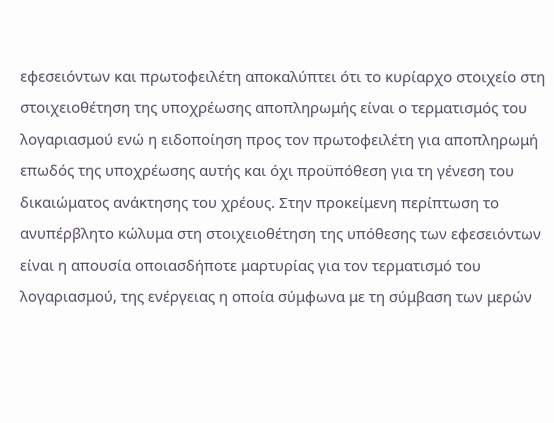εφεσειόντων και πρωτοφειλέτη αποκαλύπτει ότι το κυρίαρχο στοιχείο στη στοιχειοθέτηση της υποχρέωσης αποπληρωμής είναι ο τερματισμός του λογαριασμού ενώ η ειδοποίηση προς τον πρωτοφειλέτη για αποπληρωμή επωδός της υποχρέωσης αυτής και όχι προϋπόθεση για τη γένεση του δικαιώματος ανάκτησης του χρέους. Στην προκείμενη περίπτωση το ανυπέρβλητο κώλυμα στη στοιχειοθέτηση της υπόθεσης των εφεσειόντων είναι η απουσία οποιασδήποτε μαρτυρίας για τον τερματισμό του λογαριασμού, της ενέργειας η οποία σύμφωνα με τη σύμβαση των μερών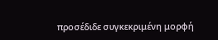προσέδιδε συγκεκριμένη μορφή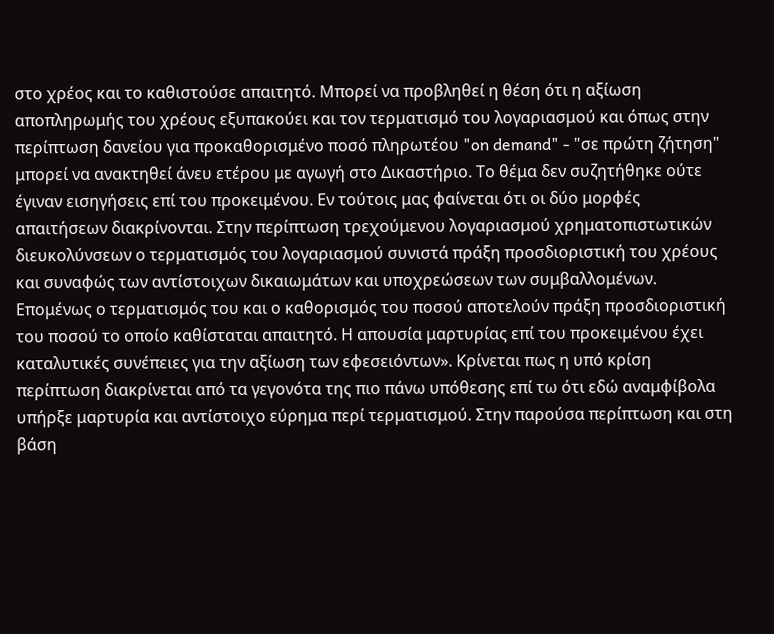στο χρέος και το καθιστούσε απαιτητό. Μπορεί να προβληθεί η θέση ότι η αξίωση αποπληρωμής του χρέους εξυπακούει και τον τερματισμό του λογαριασμού και όπως στην περίπτωση δανείου για προκαθορισμένο ποσό πληρωτέου "on demand" - "σε πρώτη ζήτηση" μπορεί να ανακτηθεί άνευ ετέρου με αγωγή στο Δικαστήριο. Το θέμα δεν συζητήθηκε ούτε έγιναν εισηγήσεις επί του προκειμένου. Εν τούτοις μας φαίνεται ότι οι δύο μορφές απαιτήσεων διακρίνονται. Στην περίπτωση τρεχούμενου λογαριασμού χρηματοπιστωτικών διευκολύνσεων ο τερματισμός του λογαριασμού συνιστά πράξη προσδιοριστική του χρέους και συναφώς των αντίστοιχων δικαιωμάτων και υποχρεώσεων των συμβαλλομένων. Επομένως ο τερματισμός του και ο καθορισμός του ποσού αποτελούν πράξη προσδιοριστική του ποσού το οποίο καθίσταται απαιτητό. Η απουσία μαρτυρίας επί του προκειμένου έχει καταλυτικές συνέπειες για την αξίωση των εφεσειόντων». Κρίνεται πως η υπό κρίση περίπτωση διακρίνεται από τα γεγονότα της πιο πάνω υπόθεσης επί τω ότι εδώ αναμφίβολα υπήρξε μαρτυρία και αντίστοιχο εύρημα περί τερματισμού. Στην παρούσα περίπτωση και στη βάση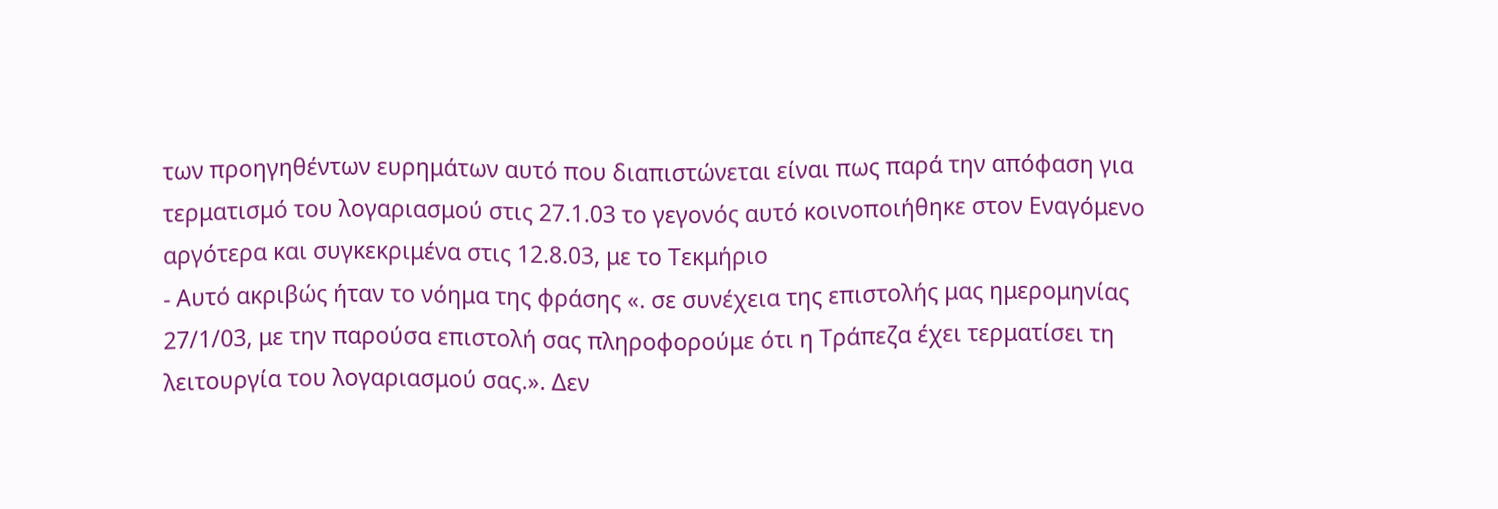των προηγηθέντων ευρημάτων αυτό που διαπιστώνεται είναι πως παρά την απόφαση για τερματισμό του λογαριασμού στις 27.1.03 το γεγονός αυτό κοινοποιήθηκε στον Εναγόμενο αργότερα και συγκεκριμένα στις 12.8.03, με το Τεκμήριο
- Αυτό ακριβώς ήταν το νόημα της φράσης «. σε συνέχεια της επιστολής μας ημερομηνίας 27/1/03, με την παρούσα επιστολή σας πληροφορούμε ότι η Τράπεζα έχει τερματίσει τη λειτουργία του λογαριασμού σας.». Δεν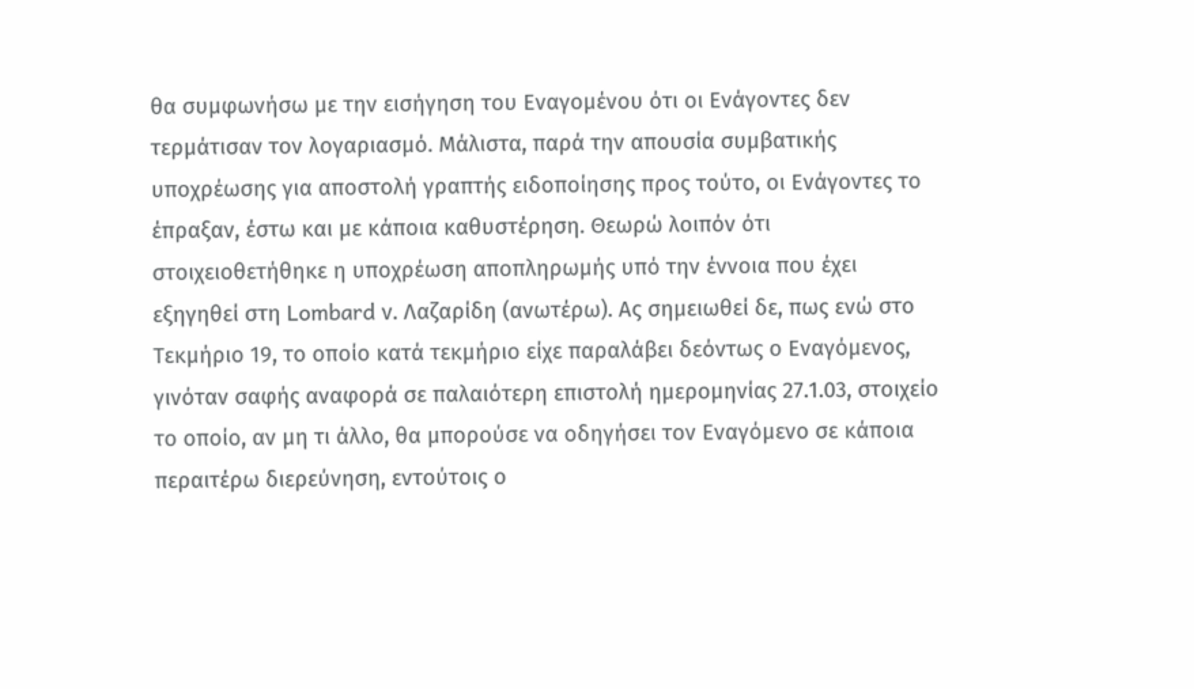θα συμφωνήσω με την εισήγηση του Εναγομένου ότι οι Ενάγοντες δεν τερμάτισαν τον λογαριασμό. Μάλιστα, παρά την απουσία συμβατικής υποχρέωσης για αποστολή γραπτής ειδοποίησης προς τούτο, οι Ενάγοντες το έπραξαν, έστω και με κάποια καθυστέρηση. Θεωρώ λοιπόν ότι στοιχειοθετήθηκε η υποχρέωση αποπληρωμής υπό την έννοια που έχει εξηγηθεί στη Lombard ν. Λαζαρίδη (ανωτέρω). Ας σημειωθεί δε, πως ενώ στο Τεκμήριο 19, το οποίο κατά τεκμήριο είχε παραλάβει δεόντως ο Εναγόμενος, γινόταν σαφής αναφορά σε παλαιότερη επιστολή ημερομηνίας 27.1.03, στοιχείο το οποίο, αν μη τι άλλο, θα μπορούσε να οδηγήσει τον Εναγόμενο σε κάποια περαιτέρω διερεύνηση, εντούτοις ο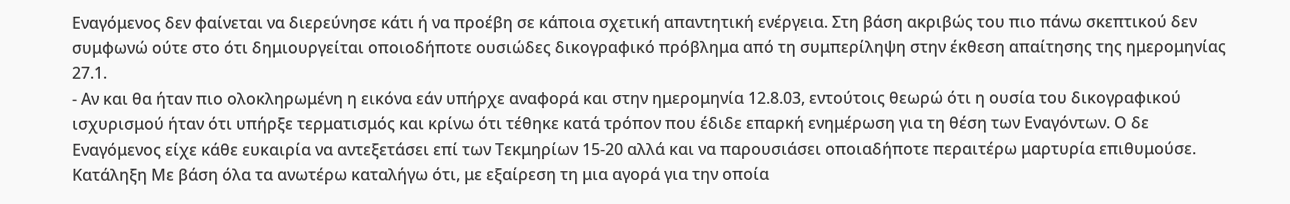Εναγόμενος δεν φαίνεται να διερεύνησε κάτι ή να προέβη σε κάποια σχετική απαντητική ενέργεια. Στη βάση ακριβώς του πιο πάνω σκεπτικού δεν συμφωνώ ούτε στο ότι δημιουργείται οποιοδήποτε ουσιώδες δικογραφικό πρόβλημα από τη συμπερίληψη στην έκθεση απαίτησης της ημερομηνίας 27.1.
- Αν και θα ήταν πιο ολοκληρωμένη η εικόνα εάν υπήρχε αναφορά και στην ημερομηνία 12.8.03, εντούτοις θεωρώ ότι η ουσία του δικογραφικού ισχυρισμού ήταν ότι υπήρξε τερματισμός και κρίνω ότι τέθηκε κατά τρόπον που έδιδε επαρκή ενημέρωση για τη θέση των Εναγόντων. Ο δε Εναγόμενος είχε κάθε ευκαιρία να αντεξετάσει επί των Τεκμηρίων 15-20 αλλά και να παρουσιάσει οποιαδήποτε περαιτέρω μαρτυρία επιθυμούσε. Κατάληξη Με βάση όλα τα ανωτέρω καταλήγω ότι, με εξαίρεση τη μια αγορά για την οποία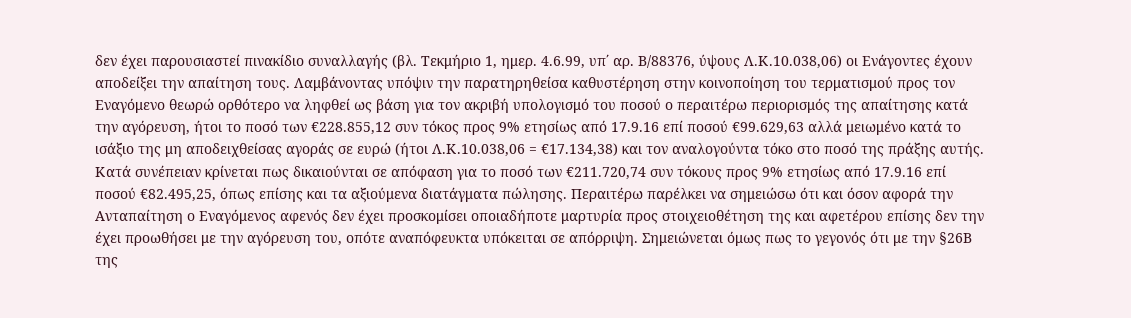δεν έχει παρουσιαστεί πινακίδιο συναλλαγής (βλ. Τεκμήριο 1, ημερ. 4.6.99, υπ΄ αρ. Β/88376, ύψους Λ.Κ.10.038,06) οι Ενάγοντες έχουν αποδείξει την απαίτηση τους. Λαμβάνοντας υπόψιν την παρατηρηθείσα καθυστέρηση στην κοινοποίηση του τερματισμού προς τον Εναγόμενο θεωρώ ορθότερο να ληφθεί ως βάση για τον ακριβή υπολογισμό του ποσού ο περαιτέρω περιορισμός της απαίτησης κατά την αγόρευση, ήτοι το ποσό των €228.855,12 συν τόκος προς 9% ετησίως από 17.9.16 επί ποσού €99.629,63 αλλά μειωμένο κατά το ισάξιο της μη αποδειχθείσας αγοράς σε ευρώ (ήτοι Λ.Κ.10.038,06 = €17.134,38) και τον αναλογούντα τόκο στο ποσό της πράξης αυτής. Κατά συνέπειαν κρίνεται πως δικαιούνται σε απόφαση για το ποσό των €211.720,74 συν τόκους προς 9% ετησίως από 17.9.16 επί ποσού €82.495,25, όπως επίσης και τα αξιούμενα διατάγματα πώλησης. Περαιτέρω παρέλκει να σημειώσω ότι και όσον αφορά την Ανταπαίτηση ο Εναγόμενος αφενός δεν έχει προσκομίσει οποιαδήποτε μαρτυρία προς στοιχειοθέτηση της και αφετέρου επίσης δεν την έχει προωθήσει με την αγόρευση του, οπότε αναπόφευκτα υπόκειται σε απόρριψη. Σημειώνεται όμως πως το γεγονός ότι με την §26Β της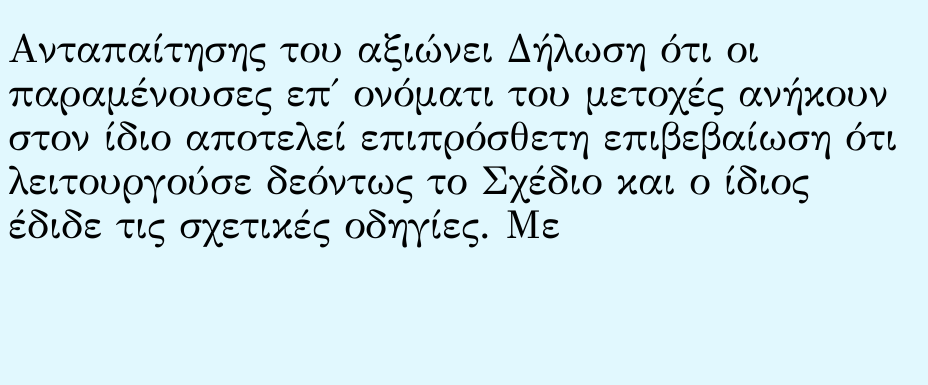Ανταπαίτησης του αξιώνει Δήλωση ότι οι παραμένουσες επ΄ ονόματι του μετοχές ανήκουν στον ίδιο αποτελεί επιπρόσθετη επιβεβαίωση ότι λειτουργούσε δεόντως το Σχέδιο και ο ίδιος έδιδε τις σχετικές οδηγίες. Με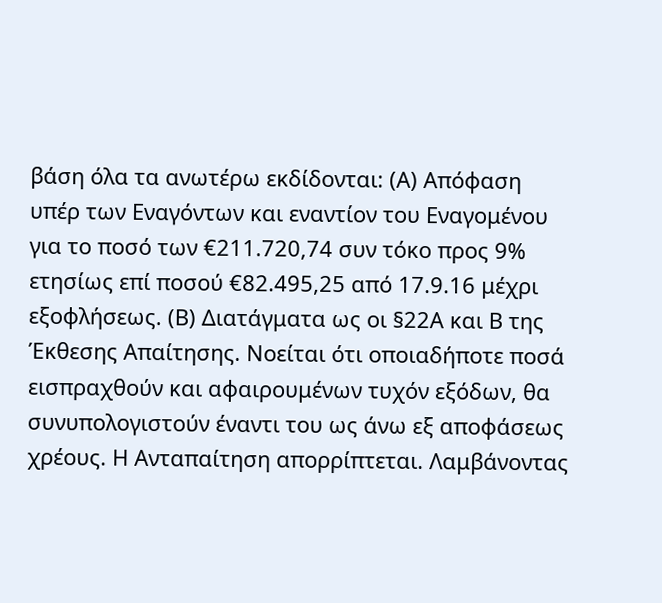βάση όλα τα ανωτέρω εκδίδονται: (Α) Απόφαση υπέρ των Εναγόντων και εναντίον του Εναγομένου για το ποσό των €211.720,74 συν τόκο προς 9% ετησίως επί ποσού €82.495,25 από 17.9.16 μέχρι εξοφλήσεως. (Β) Διατάγματα ως οι §22Α και Β της Έκθεσης Απαίτησης. Νοείται ότι οποιαδήποτε ποσά εισπραχθούν και αφαιρουμένων τυχόν εξόδων, θα συνυπολογιστούν έναντι του ως άνω εξ αποφάσεως χρέους. Η Ανταπαίτηση απορρίπτεται. Λαμβάνοντας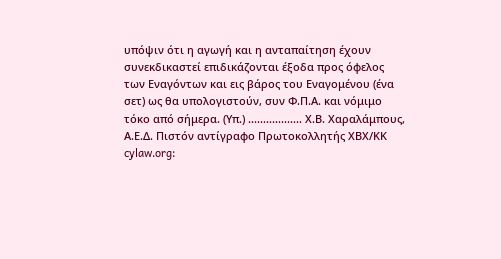υπόψιν ότι η αγωγή και η ανταπαίτηση έχουν συνεκδικαστεί επιδικάζονται έξοδα προς όφελος των Εναγόντων και εις βάρος του Εναγομένου (ένα σετ) ως θα υπολογιστούν, συν Φ.Π.Α. και νόμιμο τόκο από σήμερα. (Υπ.) .................. Χ.Β. Χαραλάμπους, Α.Ε.Δ. Πιστόν αντίγραφο Πρωτοκολλητής ΧΒΧ/ΚΚ cylaw.org: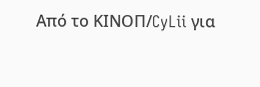Από το ΚΙΝOΠ/CyLii για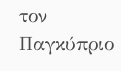τον Παγκύπριο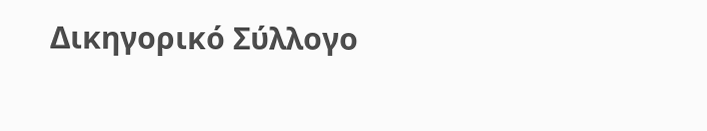Δικηγορικό Σύλλογο